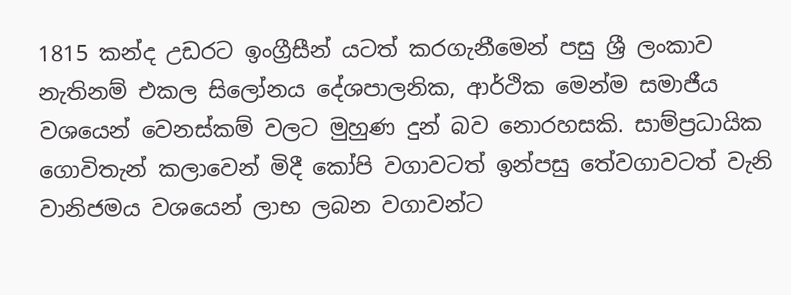1815 කන්ද උඩරට ඉංග්‍රීසීන් යටත් කරගැනීමෙන් පසු ශ්‍රී ලංකාව නැතිනම් එකල සිලෝනය දේශපාලනික, ආර්ථික මෙන්ම සමාජීය වශයෙන් වෙනස්කම් වලට මුහුණ දුන් බව නොරහසකි. සාම්ප්‍රධායික ගොවිතැන් කලාවෙන් මිදී කෝපි වගාවටත් ඉන්පසු තේවගාවටත් වැනි වානිජමය වශයෙන් ලාභ ලබන වගාවන්ට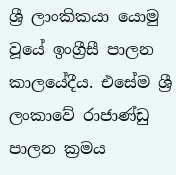ශ්‍රී ලාංකිකයා යොමු වූයේ ඉංග්‍රීසී පාලන කාලයේදීය. එසේම ශ්‍රී ලංකාවේ රාජාණ්ඩු පාලන ක්‍රමය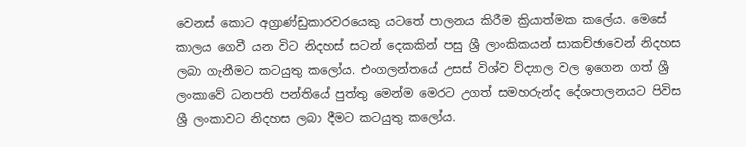වෙනස් කොට අග්‍රාණ්ඩුකාරවරයෙකු යටතේ පාලනය කිරීම ක්‍රියාත්මක කලේය. මෙසේ කාලය ගෙවී යන විට නිදහස් සටන් දෙකකින් පසු ශ්‍රී ලාංකිකයන් සාකච්ඡාවෙන් නිදහස ලබා ගැනීමට කටයුතු කලෝය. එංගලන්තයේ උසස් විශ්ව ව්ද්‍යාල වල ඉගෙන ගත් ශ්‍රී ලංකාවේ ධනපති පන්තියේ පුත්තු මෙන්ම මෙරට උගත් සමහරුන්ද දේශපාලනයට පිවිස ශ්‍රී ලංකාවට නිදහස ලබා දීමට කටයුතු කලෝය.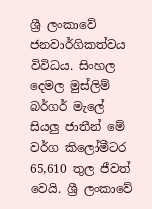ශ්‍රී ලංකාවේ ජනවාර්ගිකත්වය විවිධය. සිංහල දෙමල මුස්ලිම් බර්ගර් මැලේ සියලු ජාතීන් මේ වර්ග කිලෝමීටර 65,610 තුල ජීවත් වෙයි. ශ්‍රී ලංකාවේ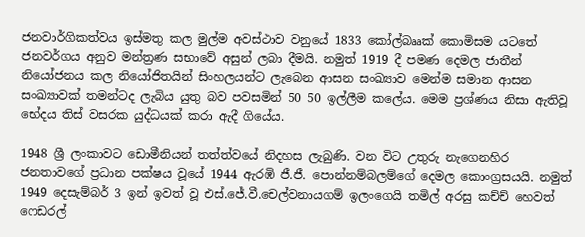ජනවාර්ගිකත්වය ඉස්මතු කල මුල්ම අවස්ථාව වනුයේ 1833 කෝල්බෲක් කොමිසම යටතේ ජනවර්ගය අනුව මන්ත්‍රණ සභාවේ අසුන් ලබා දීමයි. නමුත් 1919 දී පමණ දෙමල ජාතීන් නියෝජනය කල නියෝජිතයින් සිංහලයන්ට ලැබෙන ආසන සංඛ්‍යාව මෙන්ම සමාන ආසන සංඛ්‍යාවක් තමන්ටද ලැබිය යුතු බව පවසමින් 50 50 ඉල්ලීම කලේය. මෙම ප්‍රශ්ණය නිසා ඇතිවූ භේදය තිස් වසරක යුද්ධයක් කරා ඇදී ගියේය.

1948 ශ්‍රී ලංකාවට ඩොමීනියන් තත්ත්වයේ නිදහස ලැබුණි. වන විට උතුරු නැගෙනහිර ජනතාවගේ ප්‍රධාන පක්ෂය වූයේ 1944 ඇරඹි ජී.ජී. පොන්නම්බලම්ගේ දෙමල කොංග්‍රසයයි. නමුත් 1949 දෙසැම්බර් 3 ඉන් ඉවත් වූ එස්.ජේ.වී.චෙල්වනායගම් ඉලංගෙයි තමිල් අරසු කච්ච් හෙවත් ෆෙඩරල්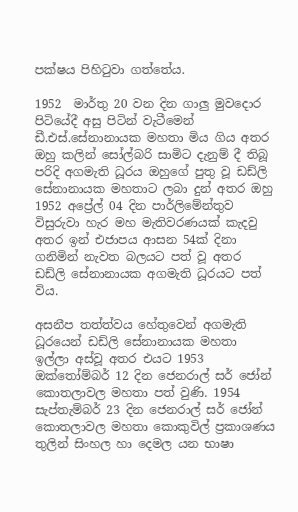පක්ෂය පිහිටුවා ගත්තේය.

1952  මාර්තු 20 වන දින ගාලු මුවදොර පිටියේදී අසු පිටින් වැටීමෙන් ඩී.එස්.සේනානායක මහතා මිය ගිය අතර ඔහු කලින් සෝල්බරි සාමිට දැනුම් දී තිබූ පරිදි අගමැති ධූරය ඔහුගේ පුතු වූ ඩඩ්ලි සේනානායක මහතාට ලබා දුන් අතර ඔහු 1952 අප්‍රේල් 04 දින පාර්ලිමේන්තුව විසුරුවා හැර මහ මැතිවරණයක් කැදවු අතර ඉන් එජාපය ආසන 54ක් දිනා ගනිමින් නැවත බලයට පත් වූ අතර ඩඩ්ලි සේනානායක අගමැති ධූරයට පත් විය.

අසනීප තත්ත්වය හේතුවෙන් අගමැති ධූරයෙන් ඩඩ්ලි සේනානායක මහතා ඉල්ලා අස්වූ අතර එයට 1953 ඔක්තෝම්බර් 12 දින ජෙනරාල් සර් ජෝන් කොතලාවල මහතා පත් වුණි. 1954 සැප්තැම්බර් 23 දින ජෙනරාල් සර් ජෝන් කොතලාවල මහතා කොකුවිල් ප්‍රකාශණය තුලින් සිංහල හා දෙමල යන භාෂා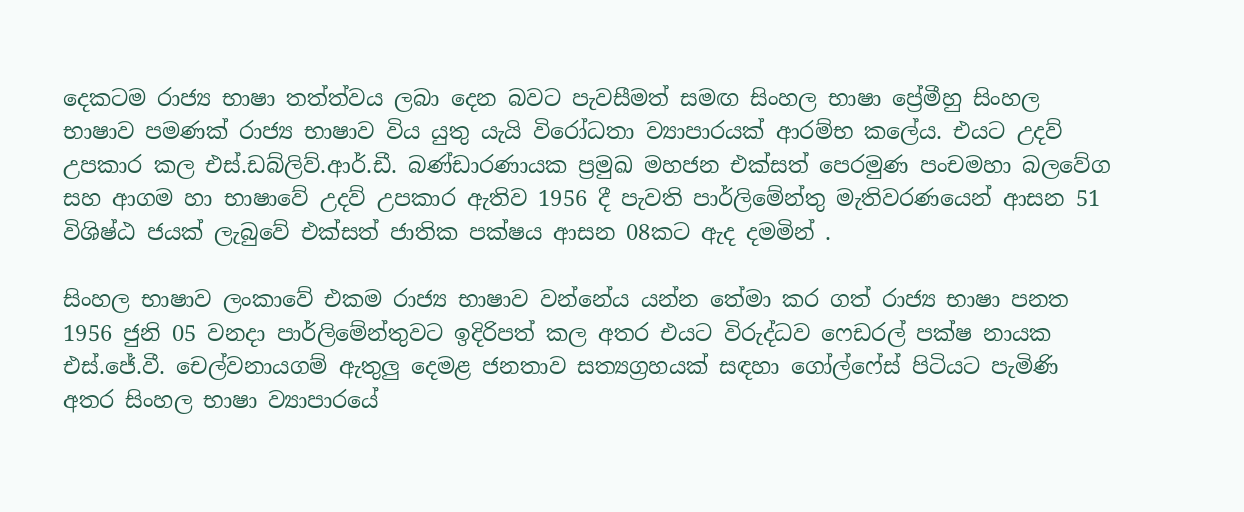දෙකටම රාජ්‍ය භාෂා තත්ත්වය ලබා දෙන බවට පැවසීමත් සමඟ සිංහල භාෂා ප්‍රේමීහු සිංහල භාෂාව පමණක් රාජ්‍ය භාෂාව විය යුතු යැයි විරෝධතා ව්‍යාපාරයක් ආරම්භ කලේය. එයට උදව් උපකාර කල එස්.ඩබ්ලිව්.ආර්.ඩී. බණ්ඩාරණායක ප්‍රමුඛ මහජන එක්සත් පෙරමුණ පංචමහා බලවේග සහ ආගම හා භාෂාවේ උදව් උපකාර ඇතිව 1956 දී පැවති පාර්ලිමේන්තු මැතිවරණයෙන් ආසන 51 විශිෂ්ඨ ජයක් ලැබුවේ එක්සත් ජාතික පක්ෂය ආසන 08කට ඇද දමමින් .

සිංහල භාෂාව ලංකාවේ එකම රාජ්‍ය භාෂාව වන්නේය යන්න තේමා කර ගත් රාජ්‍ය භාෂා පනත 1956 ජුනි 05 වනදා පාර්ලිමේන්තුවට ඉදිරිපත් කල අතර එයට විරුද්ධව ෆෙඩරල් පක්ෂ නායක එස්.ජේ.වී. චෙල්වනායගම් ඇතුලු දෙමළ ජනතාව සත්‍යග්‍රහයක් සඳහා ගෝල්ෆේස් පිටියට පැමිණි අතර සිංහල භාෂා ව්‍යාපාරයේ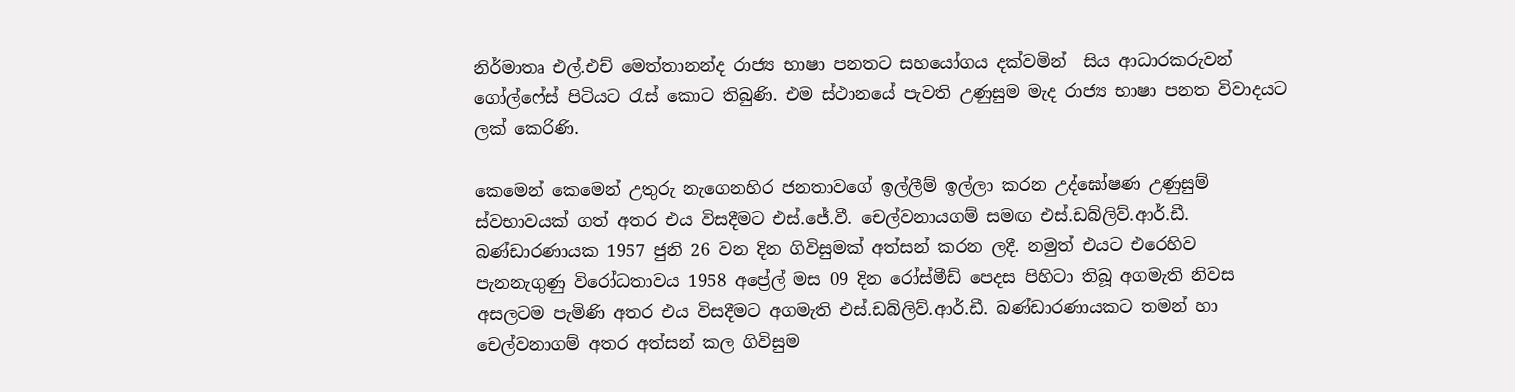නිර්මාතෘ එල්.එච් මෙත්තානන්ද රාජ්‍ය භාෂා පනතට සහයෝගය දක්වමින්  සිය ආධාරකරුවන් ගෝල්ෆේස් පිටියට රැස් කොට තිබුණි. එම ස්ථානයේ පැවති උණුසුම මැද රාජ්‍ය භාෂා පනත විවාදයට ලක් කෙරිණි.

කෙමෙන් කෙමෙන් උතුරු නැගෙනහිර ජනතාවගේ ඉල්ලීම් ඉල්ලා කරන උද්ඝෝෂණ උණුසුම් ස්වභාවයක් ගත් අතර එය විසදීමට එස්.ජේ.වී. චෙල්වනායගම් සමඟ එස්.ඩබ්ලිව්.ආර්.ඩී. බණ්ඩාරණායක 1957 ජුනි 26 වන දින ගිවිසුමක් අත්සන් කරන ලදී. නමුත් එයට එරෙහිව පැනනැගුණු විරෝධතාවය 1958 අප්‍රේල් මස 09 දින රෝස්මීඩ් පෙදස පිහිටා තිබූ අගමැති නිවස අසලටම පැමිණි අතර එය විසදීමට අගමැති එස්.ඩබ්ලිව්.ආර්.ඩී. බණ්ඩාරණායකට තමන් හා චෙල්වනාගම් අතර අත්සන් කල ගිවිසුම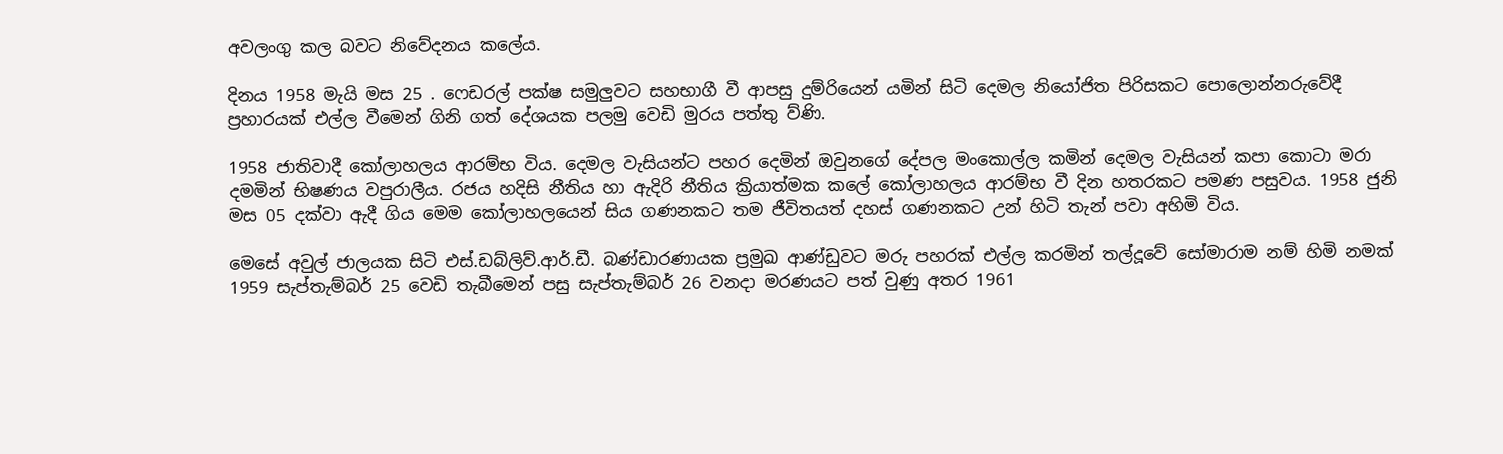අවලංගු කල බවට නිවේදනය කලේය.

දිනය 1958 මැයි මස 25 . ෆෙඩරල් පක්ෂ සමුලුවට සහභාගී වී ආපසු දුම්රියෙන් යමින් සිටි දෙමල නියෝජිත පිරිසකට පොලොන්නරුවේදී ප්‍රහාරයක් එල්ල වීමෙන් ගිනි ගත් දේශයක පලමු වෙඩි මුරය පත්තු ව්ණි.

1958 ජාතිවාදී කෝලාහලය ආරම්භ විය. දෙමල වැසියන්ට පහර දෙමින් ඔවුනගේ දේපල මංකොල්ල කමින් දෙමල වැසියන් කපා කොටා මරා දමමින් භිෂණය වපුරාලීය. රජය හදිසි නීතිය හා ඇදිරි නීතිය ක්‍රියාත්මක කලේ කෝලාහලය ආරම්භ වී දින හතරකට පමණ පසුවය. 1958 ජුනි මස 05 දක්වා ඇදී ගිය මෙම කෝලාහලයෙන් සිය ගණනකට තම ජීවිතයත් දහස් ගණනකට උන් හිටි තැන් පවා අහිමි විය.

මෙසේ අවුල් ජාලයක සිටි එස්.ඩබ්ලිව්.ආර්.ඩී. බණ්ඩාරණායක ප්‍රමුඛ ආණ්ඩුවට මරු පහරක් එල්ල කරමින් තල්දූවේ සෝමාරාම නම් හිමි නමක් 1959 සැප්තැම්බර් 25 වෙඩි තැබීමෙන් පසු සැප්තැම්බර් 26 වනදා මරණයට පත් වුණු අතර 1961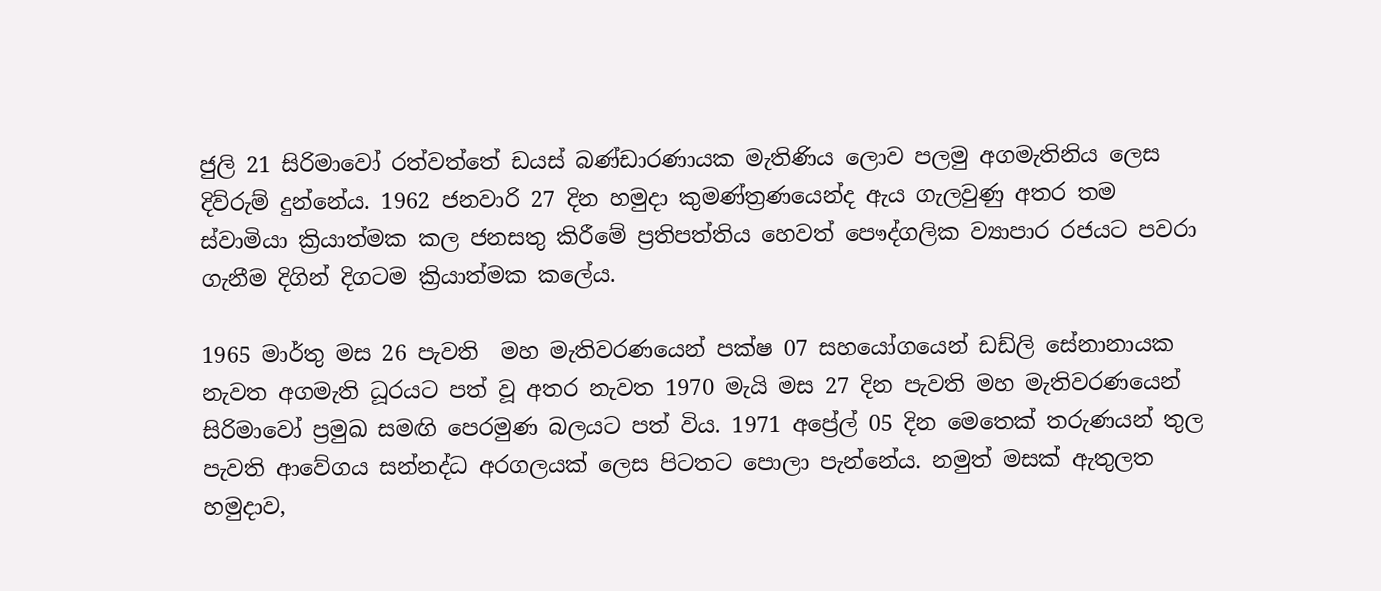ජුලි 21 සිරිමාවෝ රත්වත්තේ ඩයස් බණ්ඩාරණායක මැතිණිය ලොව පලමු අගමැතිනිය ලෙස දිව්රුම් දුන්නේය. 1962 ජනවාරි 27 දින හමුදා කුමණ්ත්‍රණයෙන්ද ඇය ගැලවුණු අතර තම ස්වාමියා ක්‍රියාත්මක කල ජනසතු කිරීමේ ප්‍රතිපත්තිය හෙවත් පෞද්ගලික ව්‍යාපාර රජයට පවරා ගැනීම දිගින් දිගටම ක්‍රියාත්මක කලේය.

1965 මාර්තු මස 26 පැවති  මහ මැතිවරණයෙන් පක්ෂ 07 සහයෝගයෙන් ඩඩ්ලි සේනානායක නැවත අගමැති ධූරයට පත් වූ අතර නැවත 1970 මැයි මස 27 දින පැවති මහ මැතිවරණයෙන් සිරිමාවෝ ප්‍රමුඛ සමඟි පෙරමුණ බලයට පත් විය. 1971 අප්‍රේල් 05 දින මෙතෙක් තරුණයන් තුල පැවති ආවේගය සන්නද්ධ අරගලයක් ලෙස පිටතට පොලා පැන්නේය. නමුත් මසක් ඇතුලත හමුදාව,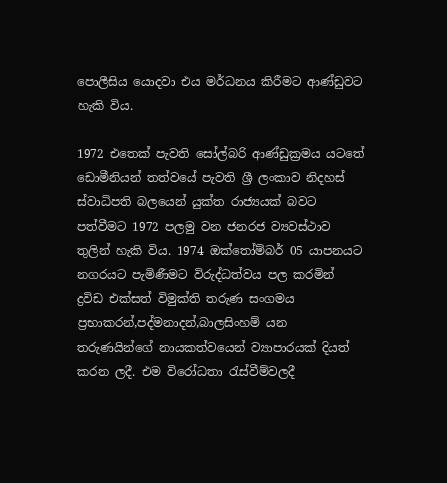පොලීසිය යොදවා එය මර්ධනය කිරීමට ආණ්ඩුවට හැකි විය.

1972 එතෙක් පැවති සෝල්බරි ආණ්ඩුක්‍රමය යටතේ ඩොමීනියන් තත්වයේ පැවති ශ්‍රී ලංකාව නිදහස් ස්වාධිපති බලයෙන් යුක්ත රාජ්‍යයක් බවට පත්වීමට 1972 පලමු වන ජනරජ ව්‍යවස්ථාව තුලින් හැකි විය. 1974 ඔක්තෝම්බර් 05 යාපනයට නගරයට පැමිණීමට විරුද්ධත්වය පල කරමින් ද්‍රවිඩ එක්සත් විමුක්ති තරුණ සංගමය ප්‍රභාකරන්,පද්මනාදන්,බාලසිංහම් යන තරුණයින්ගේ නායකත්වයෙන් ව්‍යාපාරයක් දියත් කරන ලදී. එම විරෝධතා රැස්වීම්වලදී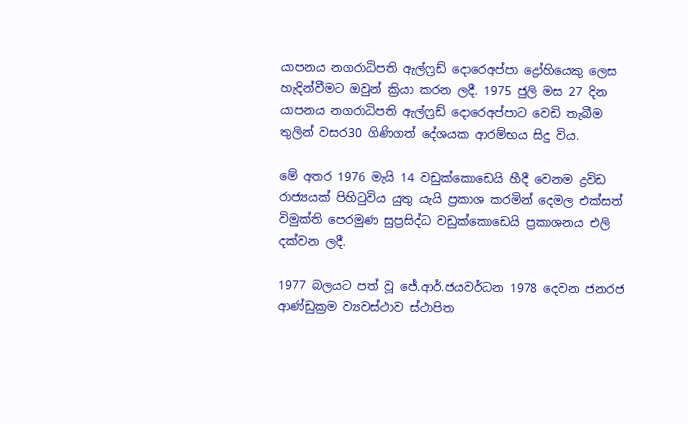යාපනය නගරාධිපති ඇල්ෆ්‍රඩ් දොරෙඅප්පා ද්‍රෝහියෙකු ලෙස හැදින්වීමට ඔවුන් ක්‍රියා කරන ලදී. 1975 ජුලි මස 27 දින යාපනය නගරාධිපති ඇල්ෆ්‍රඩ් දොරෙඅප්පාට වෙඩි තැබීම තුලින් වසර30 ගිණිගත් දේශයක ආරම්භය සිදු විය.

මේ අතර 1976 මැයි 14 වඩුක්කොඩෙයි හීදී වෙනම ද්‍රවිඩ රාජ්‍යයක් පිහිටුවිය යුතු යැයි ප්‍රකාශ කරමින් දෙමල එක්සත් විමුක්ති පෙරමුණ සුප්‍රසිද්ධ වඩුක්කොඩෙයි ප්‍රකාශනය එලි දක්වන ලදී.

1977 බලයට පත් වූ ජේ.ආර්.ජයවර්ධන 1978 දෙවන ජනරජ ආණ්ඩුක්‍රම ව්‍යවස්ථාව ස්ථාපිත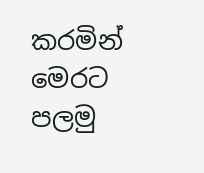කරමින් මෙරට පලමු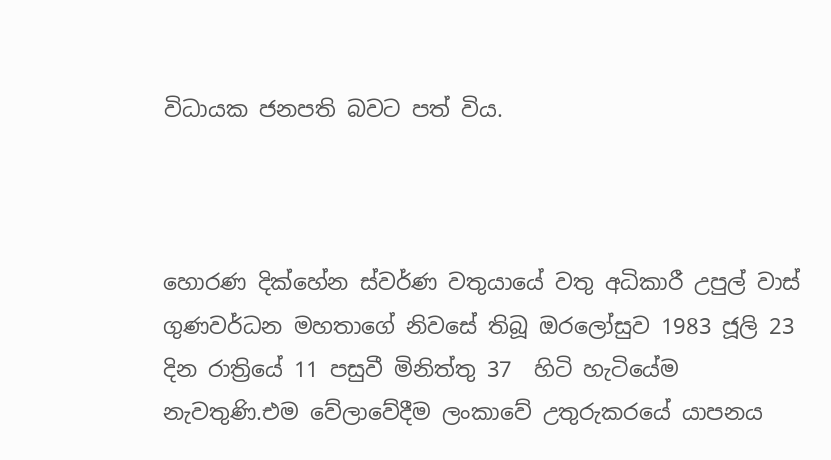විධායක ජනපති බවට පත් විය.



හොරණ දික්හේන ස්වර්ණ වතුයායේ වතු අධිකාරී උපුල් වාස් ගුණවර්ධන මහතාගේ නිවසේ තිබූ ඔරලෝසුව 1983 ජූලි 23 දින රාත්‍රියේ 11 පසුවී මිනිත්තු 37  හිටි හැටියේම නැවතුණි.එම වේලාවේදීම ලංකාවේ උතුරුකරයේ යාපනය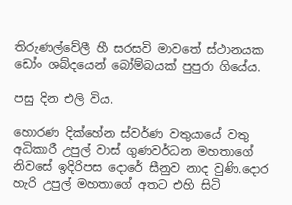තිරුණල්වේලී හී සරසවි මාවතේ ස්ථානයක ඩෝං ශබ්දයෙන් බෝම්බයක් පුපුරා ගියේය.

පසු දින එලි විය.

හොරණ දික්හේන ස්වර්ණ වතුයායේ වතු අධිකාරී උපුල් වාස් ගුණවර්ධන මහතාගේ නිවසේ ඉදිරිපස දොරේ සීනුව නාද වුණි.දොර හැරි උපුල් මහතාගේ අතට එහි සිටි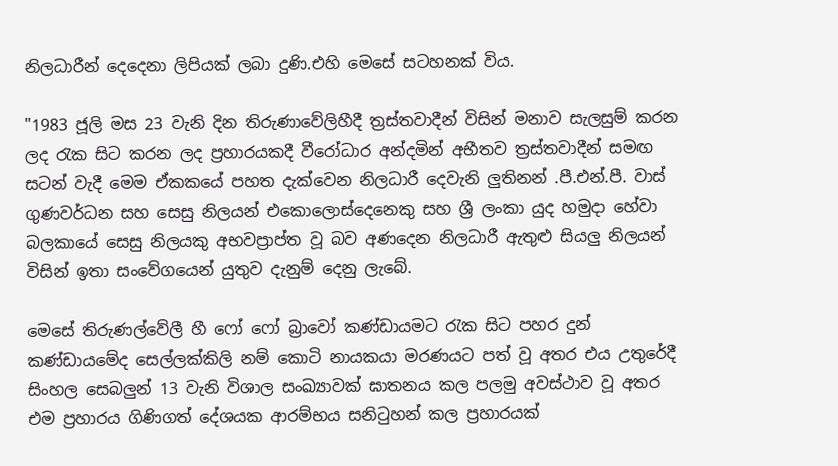නිලධාරීන් දෙදෙනා ලිපියක් ලබා දුණි.එහි මෙසේ සටහනක් විය.

"1983 ජූලි මස 23 වැනි දින තිරුණාවේලිහීදී ත්‍රස්තවාදීන් විසින් මනාව සැලසුම් කරන ලද රැක සිට කරන ලද ප්‍රහාරයකදී වීරෝධාර අන්දමින් අභීතව ත්‍රස්තවාදීන් සමඟ සටන් වැදී මෙම ඒකකයේ පහත දැක්වෙන නිලධාරී දෙවැනි ලුතිනන් .පී.එන්.පී. වාස් ගුණවර්ධන සහ සෙසු නිලයන් එකොලොස්දෙනෙකු සහ ශ්‍රී ලංකා යුද හමුදා හේවා බලකායේ සෙසු නිලයකු අභවප්‍රාප්ත වූ බව අණදෙන නිලධාරී ඇතුළු සියලු නිලයන් විසින් ඉතා සංවේගයෙන් යුතුව දැනුම් දෙනු ලැබේ.

මෙසේ තිරුණල්වේලී හී ෆෝ ෆෝ බ්‍රාවෝ කණ්ඩායමට රැක සිට පහර දුන් කණ්ඩායමේද සෙල්ලක්කිලි නම් කොටි නායකයා මරණයට පත් වූ අතර එය උතුරේදී සිංහල සෙබලුන් 13 වැනි විශාල සංඛ්‍යාවක් ඝාතනය කල පලමු අවස්ථාව වූ අතර එම ප්‍රහාරය ගිණිගත් දේශයක ආරම්භය සනිටුහන් කල ප්‍රහාරයක්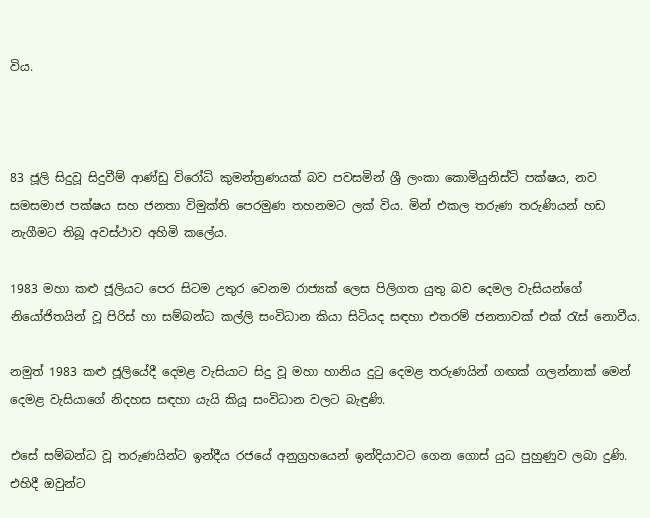විය.



83 ජූලි සිදුවූ සිදුවීම් ආණ්ඩු විරෝධි කුමන්ත්‍රණයක් බව පවසමින් ශ්‍රී ලංකා කොමියුනිස්ට් පක්ෂය, නව සමසමාජ පක්ෂය සහ ජනතා විමුක්ති පෙරමුණ තහනමට ලක් විය. මින් එකල තරුණ තරුණියන් හඩ නැගීමට තිබූ අවස්ථාව අහිමි කලේය.

1983 මහා කළු ජූලියට පෙර සිටම උතුර වෙනම රාජ්‍යක් ලෙස පිලිගත යුතු බව දෙමල වැසියන්ගේ නියෝජිතයින් වූ පිරිස් හා සම්බන්ධ කල්ලි සංවිධාන කියා සිටියද සඳහා එතරම් ජනතාවක් එක්‍ රැස් නොවීය.

නමුත් 1983 කළු ජූලියේදී දෙමළ වැසියාට සිදු වූ මහා හානිය දුටු දෙමළ තරුණයින් ගඟක් ගලන්නාක් මෙන් දෙමළ වැසියාගේ නිදහස සඳහා යැයි කියූ සංවිධාන වලට බැඳුණි.

එසේ සම්බන්ධ වූ තරුණයින්ට ඉන්දීය රජයේ අනුග්‍රහයෙන් ඉන්දියාවට ගෙන ගොස් යුධ පුහුණුව ලබා දුණි. එහිදී ඔවුන්ට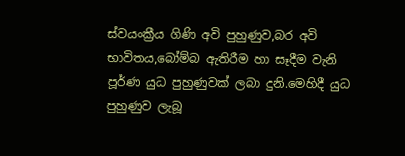ස්වයංක්‍රීය ගිණි අවි පුහුණුව,බර අවි භාවිතය,බෝම්බ ඇතිරීම හා සෑදීම වැනි පූර්ණ යුධ පුහුණුවක් ලබා දුනි.මෙහිදී යුධ පුහුණුව ලැබූ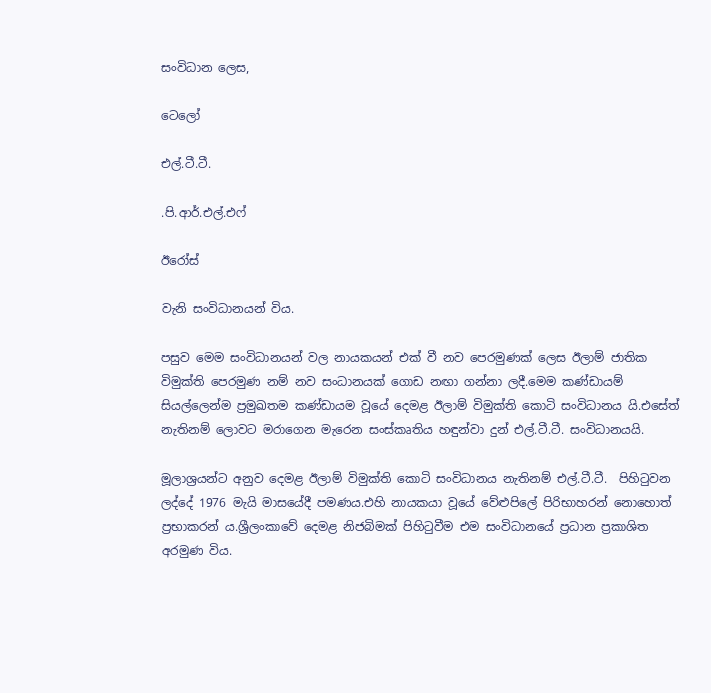සංවිධාන ලෙස,

ටෙලෝ

එල්.ටී.ටී.

.පි.ආර්.එල්.එෆ්

ඊරෝස්

වැනි සංවිධානයන් විය.

පසුව මෙම සංවිධානයන් වල නායකයන් එක් වී නව පෙරමුණක් ලෙස ඊලාම් ජාතික විමුක්ති පෙරමුණ නම් නව සංධානයක් ගොඩ නඟා ගන්නා ලදී.මෙම කණ්ඩායම් සියල්ලෙන්ම ප්‍රමුඛතම කණ්ඩායම වූයේ දෙමළ ඊලාම් විමුක්ති කොටි සංවිධානය යි.එසේත් නැතිනම් ලොවට මරාගෙන මැරෙන සංස්කෘතිය හඳුන්වා දුන් එල්.ටී.ටී. සංවිධානයයි.

මූලාශ්‍රයන්ට අනුව දෙමළ ඊලාම් විමුක්ති කොටි සංවිධානය නැතිනම් එල්.ටී.ටී.  පිහිටුවන ලද්දේ 1976 මැයි මාසයේදී පමණය.එහි නායකයා වූයේ වේළුපිලේ පිරිභාහරන් නොහොත් ප්‍රභාකරන්‍ ය.ශ්‍රීලංකාවේ දෙමළ නිජබිමක් පිහිටුවීම එම සංවිධානයේ ප්‍රධාන ප්‍රකාශිත අරමුණ විය.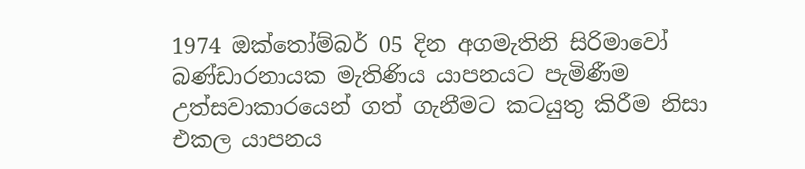1974 ඔක්තෝම්බර් 05 දින අගමැතිනි සිරිමාවෝ බණ්ඩාරනායක මැතිණිය යාපනයට පැමිණීම උත්සවාකාරයෙන් ගත් ගැනීමට කටයුතු කිරීම නිසා එකල යාපනය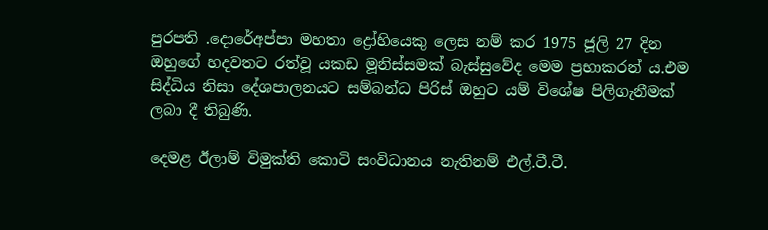පුරපති .දොරේඅප්පා මහතා ද්‍රෝහියෙකු ලෙස නම් කර 1975 ජූලි 27 දින ඔහුගේ හදවතට රත්වූ යකඩ මූනිස්සමක් බැස්සුවේද මෙම ප්‍රභාකරන්‍ ය.එම සිද්ධිය නිසා දේශපාලනයට සම්බන්ධ පිරිස් ඔහුට යම් විශේෂ පිලිගැනීමක් ලබා දී තිබුණි.

දෙමළ ඊලාම් විමුක්ති කොටි සංවිධානය නැතිනම් එල්.ටී.ටී.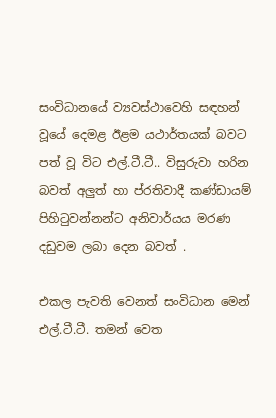සංවිධානයේ ව්‍යවස්ථාවෙහි සඳහන් වූයේ දෙමළ ඊළම යථාර්තයක් බවට පත් වූ විට එල්.ටී.ටී.. විසුරුවා හරින බවත් අලුත් හා ප්රතිවාදී කණ්ඩායම් පිහිටුවන්නන්ට අනිවාර්යය මරණ දඩුවම ලබා දෙන බවත් .

එකල පැවති වෙනත් සංවිධාන මෙන් එල්.ටී.ටී. තමන් වෙත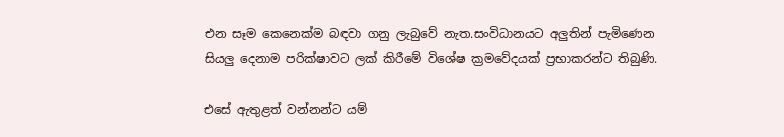එන සෑම කෙනෙක්ම බඳවා ගනු ලැබුවේ නැත.සංවිධානයට අලුතින් පැමිණෙන සියලු දෙනාම පරික්ෂාවට ලක් කිරීමේ විශේෂ ක්‍රමවේදයක් ප්‍රභාකරන්ට තිබුණි.

එසේ ඇතුළත් වන්නන්ට යම්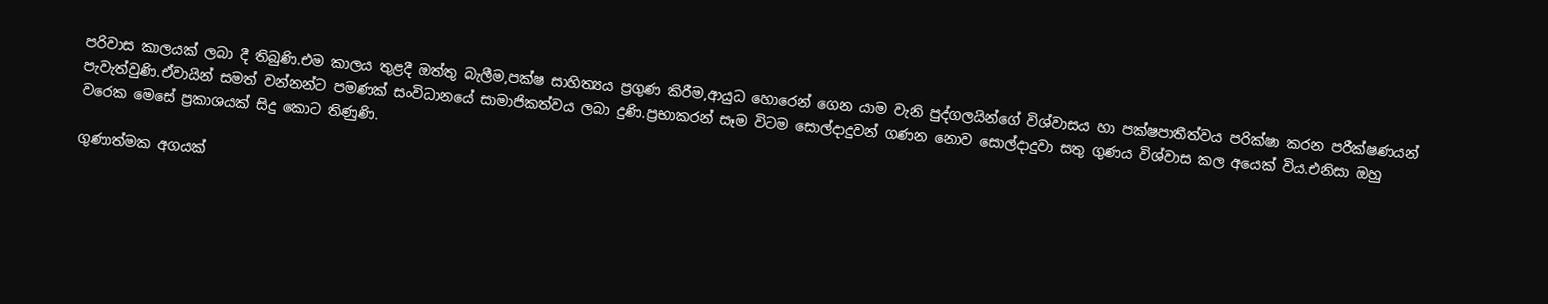පරිවාස කාලයක් ලබා දී තිබුණි.එම කාලය තුළදී ඔත්තු බැලීම,පක්ෂ සාහිත්‍යය ප්‍රගුණ කිරීම,ආයුධ හොරෙන් ගෙන යාම වැනි පුද්ගලයින්ගේ විශ්වාසය හා පක්ෂපාතීත්වය පරික්ෂා කරන පරීක්ෂණයන් පැවැත්වුණි.ඒවායින් සමත් වන්නන්ට පමණක් සංවිධානයේ සාමාජිකත්වය ලබා දුණි.ප්‍රභාකරන් සෑම විටම සොල්දාදුවන් ගණන නොව සොල්දාදුවා සතු ගුණය විශ්වාස කල අයෙක් විය.එනිසා ඔහු වරෙක මෙසේ ප්‍රකාශයක් සිදු කොට තිණුණි.

ගුණාත්මක අගයක්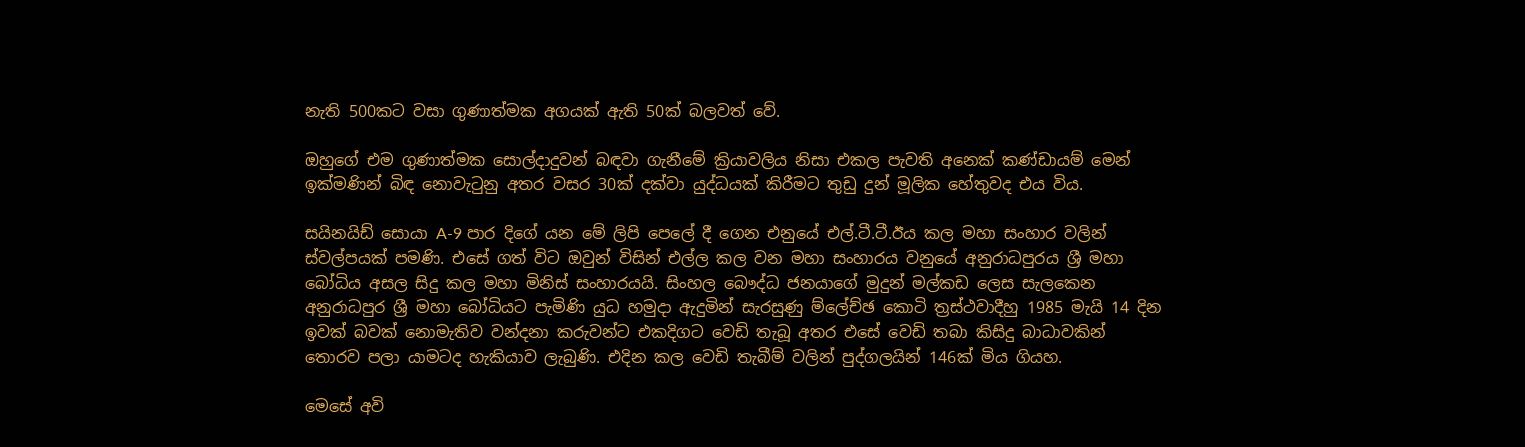නැති 500කට වසා ගුණාත්මක අගයක් ඇති 50ක් බලවත් වේ.

ඔහුගේ එම ගුණාත්මක සොල්දාදුවන් බඳවා ගැනීමේ ක්‍රියාවලිය නිසා එකල පැවති අනෙක් කණ්ඩායම් මෙන් ඉක්මණින් බිඳ නොවැටුනු අතර වසර 30ක් දක්වා යුද්ධයක් කිරීමට තුඩු දුන් මූලික හේතුවද එය විය.

සයිනයිඩ් සොයා A-9 පාර දිගේ යන මේ ලිපි පෙලේ දී ගෙන එනුයේ එල්.ටී.ටී.ඊය කල මහා සංහාර වලින් ස්වල්පයක් පමණි. එසේ ගත් විට ඔවුන් විසින් එල්ල කල වන මහා සංහාරය වනුයේ අනුරාධපුරය ශ්‍රී මහා බෝධිය අසල සිදු කල මහා මිනිස් සංහාරයයි. සිංහල බෞද්ධ ජනයාගේ මුදුන් මල්කඩ ලෙස සැලකෙන අනුරාධපුර ශ්‍රී මහා බෝධියට පැමිණි යුධ හමුදා ඇදුමින් සැරසුණු ම්ලේච්ඡ කොටි ත්‍රස්ථවාදීහු 1985 මැයි 14 දින ඉවක් බවක් නොමැතිව වන්දනා කරුවන්ට එකදිගට වෙඩි තැබූ අතර එසේ වෙඩි තබා කිසිදු බාධාවකින් තොරව පලා යාමටද හැකියාව ලැබුණි. එදින කල වෙඩි තැබීම් වලින් පුද්ගලයින් 146ක් මිය ගියහ.

මෙසේ අවි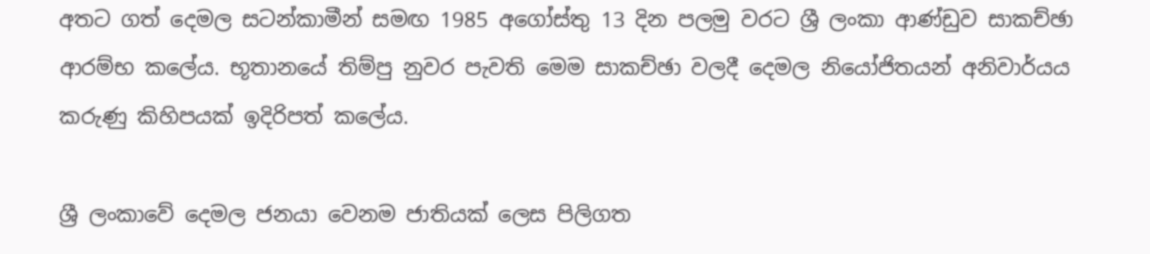අතට ගත් දෙමල සටන්කාමීන් සමඟ 1985 අගෝස්තු 13 දින පලමු වරට ශ්‍රී ලංකා ආණ්ඩුව සාකච්ඡා ආරම්භ කලේය. භූතානයේ තිම්පු නුවර පැවති මෙම සාකච්ඡා වලදී දෙමල නියෝජිතයන් අනිවාර්යය කරුණු කිහිපයක් ඉදිරිපත් කලේය.

ශ්‍රී ලංකාවේ දෙමල ජනයා වෙනම ජාතියක් ලෙස පිලිගත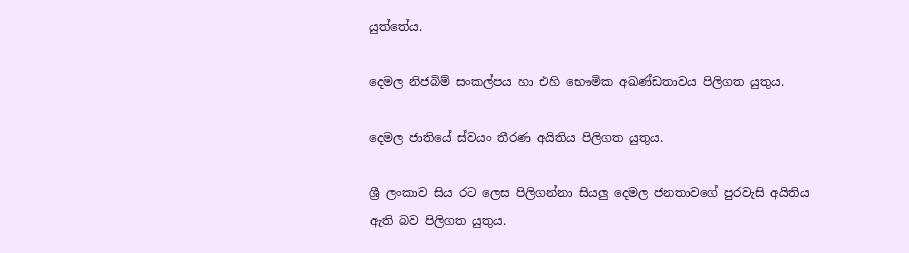යුත්තේය.

දෙමල නිජබිම් සංකල්පය හා එහි භෞමික අඛණ්ඩතාවය පිලිගත යුතුය.

දෙමල ජාතියේ ස්වයං තීරණ අයිතිය පිලිගත යුතුය.

ශ්‍රී ලංකාව සිය රට ලෙස පිලිගන්නා සියලු දෙමල ජනතාවගේ පුරවැසි අයිතිය ඇති බව පිලිගත යුතුය.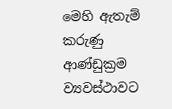මෙහි ඇතැම් කරුණු ආණ්ඩුක්‍රම ව්‍යවස්ථාවට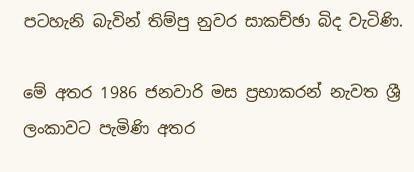පටහැනි බැවින් තිම්පු නුවර සාකච්ඡා බිද වැටිණි.

මේ අතර 1986 ජනවාරි මස ප්‍රභාකරන් නැවත ශ්‍රී ලංකාවට පැමිණි අතර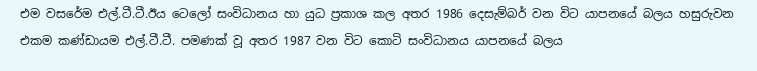එම වසරේම එල්.ටී.ටී.ඊය ටෙලෝ සංවිධානය හා යුධ ප්‍රකාශ කල අතර 1986 දෙසැම්බර් වන විට යාපනයේ බලය හසුරුවන එකම කණ්ඩායම එල්.ටී.ටී. පමණක් වූ අතර 1987 වන විට කොටි සංවිධානය යාපනයේ බලය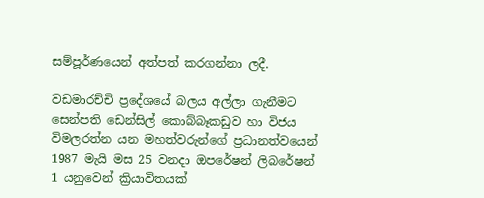සම්පූර්ණයෙන් අත්පත් කරගන්නා ලදී.

වඩමාරච්චි ප්‍රදේශයේ බලය අල්ලා ගැනීමට සෙන්පති ඩෙන්සිල් කොබ්බෑකඩුව හා විජය විමලරත්න යන මහත්වරුන්ගේ ප්‍රධානත්වයෙන් 1987 මැයි මස 25 වනදා ඔපරේෂන් ලිබරේෂන් 1 යනුවෙන් ක්‍රියාවිතයක්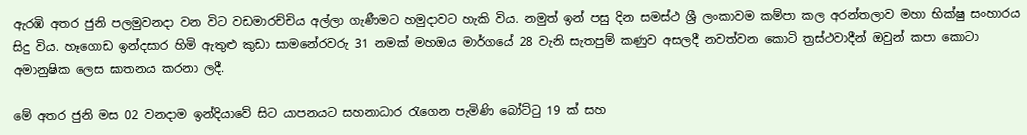ඇරඹි අතර ජුනි පලමුවනදා වන විට වඩමාරච්චිය අල්ලා ගැණීමට හමුදාවට හැකි විය. නමුත් ඉන් පසු දින සමස්ථ ශ්‍රී ලංකාවම කම්පා කල අරන්තලාව මහා භික්ෂු සංහාරය සිදු විය. හෑගොඩ ඉන්දසාර හිමි ඇතුළු කුඩා සාමනේරවරු 31 නමක් මහඔය මාර්ගයේ 28 වැනි සැතපුම් කණුව අසලදී නවත්වන කොටි ත්‍රස්ථවාදීන් ඔවුන් කපා කොටා අමානුෂික ලෙස ඝාතනය කරනා ලදී.

මේ අතර ජුනි මස 02 වනදාම ඉන්දියාවේ සිට යාපනයට සහනාධාර රැගෙන පැමිණි බෝට්ටු 19 ක් සහ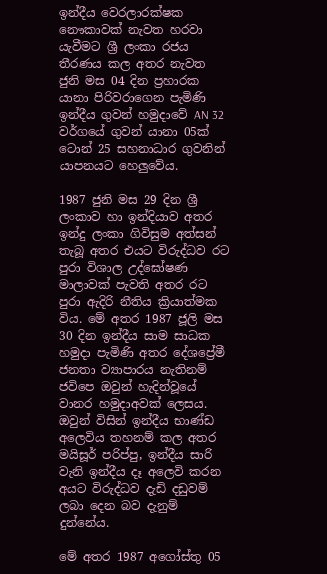ඉන්දීය වෙරලාරක්ෂක නෞකාවක් නැවත හරවා යැවීමට ශ්‍රී ලංකා රජය තීරණය කල අතර නැවත ජුනි මස 04 දින ප්‍රහාරක යානා පිරිවරාගෙන පැමිණි ඉන්දීය ගුවන් හමුදාවේ AN 32 වර්ගයේ ගුවන් යානා 05ක් ටොන් 25 සහනාධාර ගුවනින් යාපනයට හෙලුවේය.

1987 ජුනි මස 29 දින ශ්‍රී ලංකාව හා ඉන්දියාව අතර ඉන්දු ලංකා ගිවිසුම අත්සන් තැබූ අතර එයට විරුද්ධව රට පුරා විශාල උද්ඝෝෂණ මාලාවක් පැවති අතර රට පුරා ඇදිරි නීතිය ක්‍රියාත්මක විය. මේ අතර 1987 ජූලි මස 30 දින ඉන්දීය සාම සාධක හමුදා පැමිණි අතර දේශප්‍රේමී ජනතා ව්‍යාපාරය නැතිනම් ජවිපෙ ඔවුන් හැදින්වූයේ වානර හමුදාඅවක් ලෙසය. ඔවුන් විසින් ඉන්දීය භාණ්ඩ අලෙවිය තහනම් කල අතර මයිසූර් පරිප්පු, ඉන්දීය සාරි වැනි ඉන්දීය දෑ අලෙවි කරන අයට විරුද්ධව දැඩි දඩුවම් ලබා දෙන බව දැනුම් දුන්නේය.

මේ අතර 1987 අගෝස්තු 05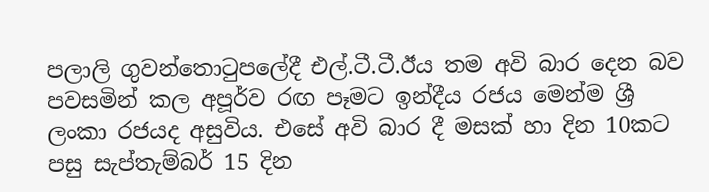පලාලි ගුවන්තොටුපලේදී එල්.ටී.ටී.ඊය තම අවි බාර දෙන බව පවසමින් කල අපූර්ව රඟ පෑමට ඉන්දීය රජය මෙන්ම ශ්‍රී ලංකා රජයද අසුවිය. එසේ අවි බාර දී මසක් හා දින 10කට පසු සැප්‍තැම්බර් 15 දින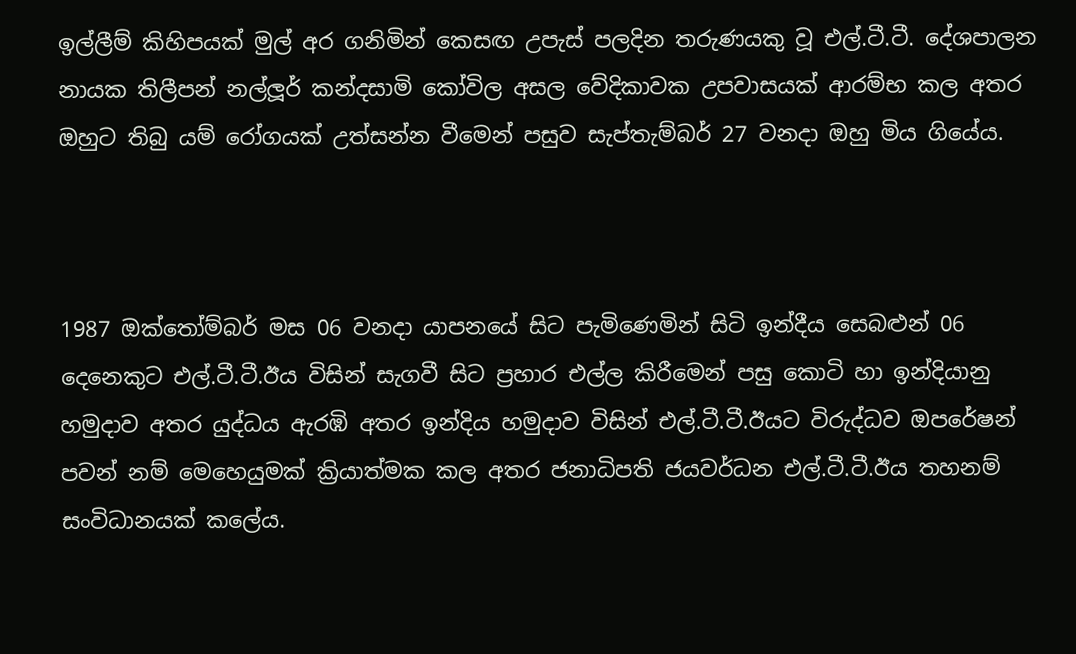ඉල්ලීම් කිහිපයක් මුල් අර ගනිමින් කෙසඟ උපැස් පලදින තරුණයකු වූ එල්.ටී.ටී. දේශපාලන නායක තිලීපන් නල්ලූර් කන්දසාමි කෝවිල අසල වේදිකාවක උපවාසයක් ආරම්භ කල අතර ඔහුට තිබු යම් රෝගයක් උත්සන්න වීමෙන් පසුව සැප්තැම්බර් 27 වනදා ඔහු මිය ගියේය.



1987 ඔක්තෝම්බර් මස 06 වනදා යාපනයේ සිට පැමිණෙමින් සිටි ඉන්දීය සෙබළුන් 06 දෙනෙකුට එල්.ටී.ටී.ඊය විසින් සැගවී සිට ප්‍රහාර එල්ල කිරීමෙන් පසු කොටි හා ඉන්දියානු හමුදාව අතර යුද්ධය ඇරඹි අතර ඉන්දිය හමුදාව විසින් එල්.ටී.ටී.ඊයට විරුද්ධව ඔපරේෂන් පවන් නම් මෙහෙයුමක් ක්‍රියාත්මක කල අතර ජනාධිපති ජයවර්ධන එල්.ටී.ටී.ඊය තහනම් සංවිධානයක් කලේය.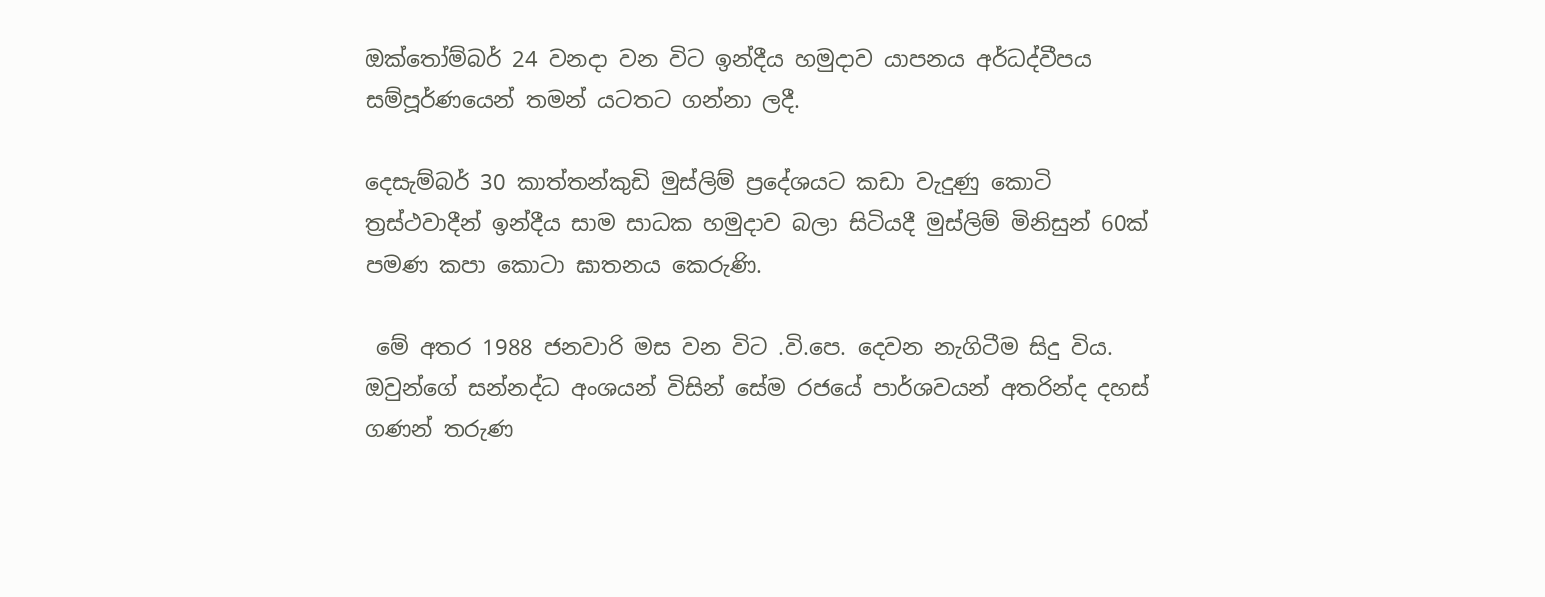ඔක්තෝම්බර් 24 වනදා වන විට ඉන්දීය හමුදාව යාපනය අර්ධද්වීපය සම්පූර්ණයෙන් තමන් යටතට ගන්නා ලදී.

දෙසැම්බර් 30 කාත්තන්කුඩි මුස්ලිම් ප්‍රදේශයට කඩා වැදුණු කොටි ත්‍රස්ථවාදීන් ඉන්දීය සාම සාධක හමුදාව බලා සිටියදී මුස්ලිම් මිනිසුන් 60ක් පමණ කපා කොටා ඝාතනය කෙරුණි.

 මේ අතර 1988 ජනවාරි මස වන විට .වි.පෙ. දෙවන නැගිටීම සිදු විය. ඔවුන්ගේ සන්නද්ධ අංශයන් විසින් සේම රජයේ පාර්ශවයන් අතරින්ද දහස් ගණන් තරුණ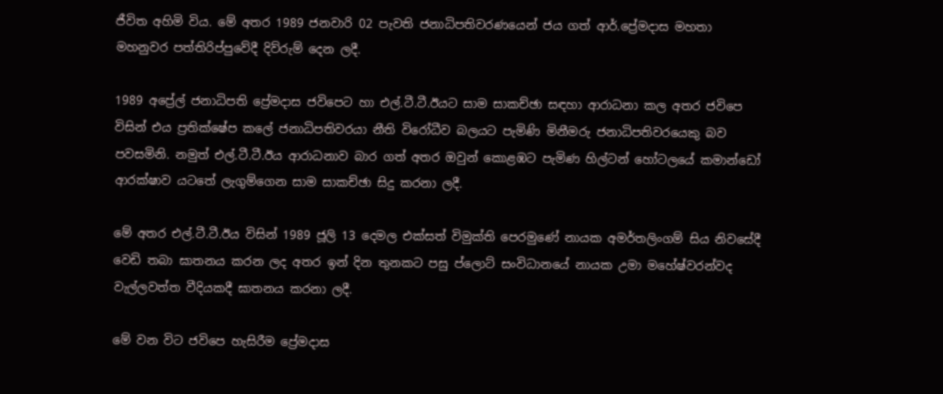ජීවිත අහිමි විය. මේ අතර 1989 ජනවාරි 02 පැවති ජනාධිපතිවරණයෙන් ජය ගත් ආර්.ප්‍රේමදාස මහතා මහනුවර පත්තිරිප්පුවේදී දිව්රුම් දෙන ලදී.

1989 අප්‍රේල් ජනාධිපති ප්‍රේමදාස ජවිපෙට හා එල්.ටී.ටී.ඊයට සාම සාකච්ඡා සඳහා ආරාධනා කල අතර ජවිපෙ විසින් එය ප්‍රතික්ෂේප කලේ ජනාධිපතිවරයා නීති විරෝධීව බලයට පැමිණි මිනීමරු ජනාධිපතිවරයෙකු බව පවසමිනි. නමුත් එල්.ටී.ටී.ඊය ආරාධනාව බාර ගත් අතර ඔවුන් කොළඹට පැමිණ හිල්ටන් හෝටලයේ කමාන්ඩෝ ආරක්ෂාව යටතේ ලැගුම්ගෙන සාම සාකච්ඡා සිදු කරනා ලදී.

මේ අතර එල්.ටී.ටී.ඊය විසින් 1989 ජූලි 13 දෙමල එක්සත් විමුක්ති පෙරමුණේ නායක අමර්තලිංගම් සිය නිවසේදී වෙඩි තබා ඝාතනය කරන ලද අතර ඉන් දින තුනකට පසු ප්ලොට් සංවිධානයේ නායක උමා මහේෂ්වරන්වද වැල්ලවත්ත වීදියකදී ඝාතනය කරනා ලදී.

මේ වන විට ජවිපෙ හැසිරීම ප්‍රේමදාස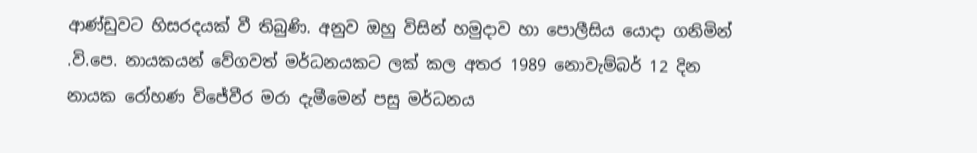ආණ්ඩුවට හිසරදයක් වී තිබුණි. අනුව ඔහු විසින් හමුදාව හා පොලීසිය යොදා ගනිමින් .වි.පෙ. නායකයන් වේගවත් මර්ධනයකට ලක් කල අතර 1989 නොවැම්බර් 12 දින නායක රෝහණ විජේවීර මරා දැමීමෙන් පසු මර්ධනය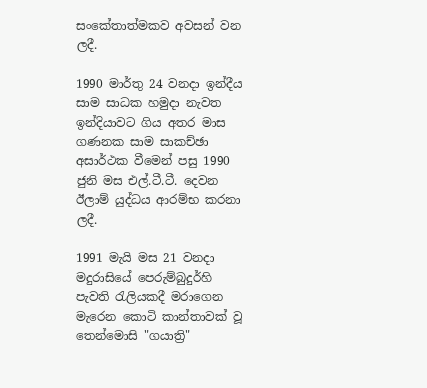සංකේතාත්මකව අවසන් වන ලදී.

1990 මාර්තු 24 වනදා ඉන්දීය සාම සාධක හමුදා නැවත ඉන්දියාවට ගිය අතර මාස ගණනක සාම සාකච්ඡා අසාර්ථක වීමෙන් පසු 1990 ජුනි මස එල්.ටී.ටී. දෙවන ඊලාම් යුද්ධය ආරම්භ කරනා ලදී.

1991 මැයි මස 21 වනදා මදුරාසියේ පෙරුම්බුදුර්හි පැවති රැලියකදී මරාගෙන මැරෙන කොටි කාන්තාවක් වූ තෙන්මොසි "ගයාත්‍රි"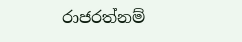රාජරත්නම්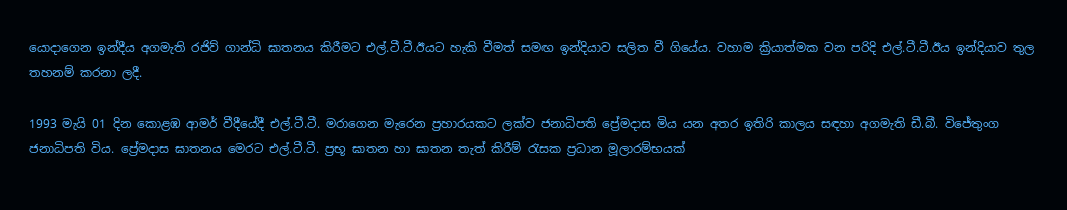යොදාගෙන ඉන්දීය අගමැති රජිව් ගාන්ධි ඝාතනය කිරීමට එල්.ටී.ටී.ඊයට හැකි වීමත් සමඟ ඉන්දියාව සලිත වී ගියේය. වහාම ක්‍රියාත්මක වන පරිදි එල්.ටී.ටී.ඊය ඉන්දියාව තුල තහනම් කරනා ලදී.

1993 මැයි 01 දින කොළඹ ආමර් වීදීයේදී එල්.ටී.ටී. මරාගෙන මැරෙන ප්‍රහාරයකට ලක්ව ජනාධිපති ප්‍රේමදාස මිය යන අතර ඉතිරි කාලය සඳහා අගමැති ඩී.බී. විජේතුංග ජනාධිපති විය. ප්‍රේමදාස ඝාතනය මෙරට එල්.ටී.ටී. ප්‍රභූ ඝාතන හා ඝාතන තැත් කිරීම් රැසක ප්‍රධාන මූලාරම්භයක්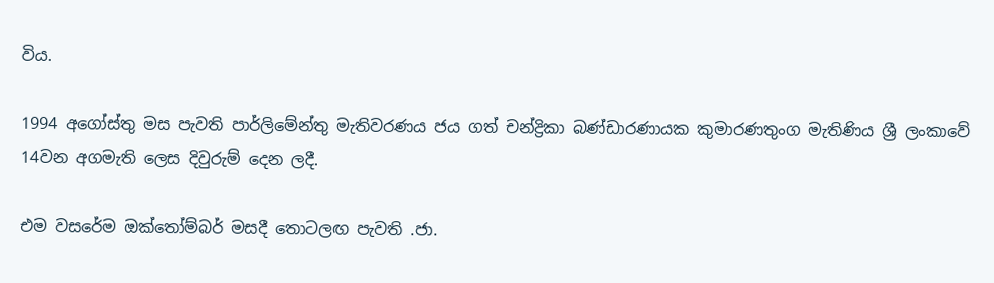විය.

1994 අගෝස්තු මස පැවති පාර්ලිමේන්තු මැතිවරණය ජය ගත් චන්ද්‍රිකා බණ්ඩාරණායක කුමාරණතුංග මැතිණිය ශ්‍රී ලංකාවේ 14වන අගමැති ලෙස දිවුරුම් දෙන ලදී.

එම වසරේම ඔක්තෝම්බර් මසදී තොටලඟ පැවති .ජා.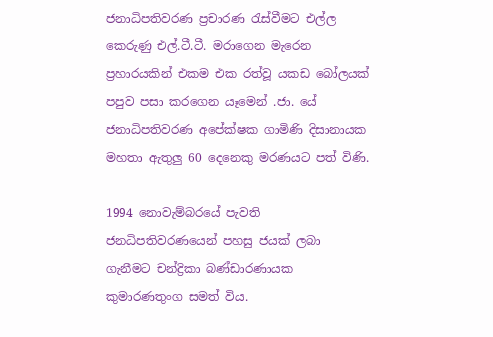ජනාධිපතිවරණ ප්‍රචාරණ රැස්වීමට එල්ල කෙරුණු එල්.ටී.ටී. මරාගෙන මැරෙන ප්‍රහාරයකින් එකම එක රත්වූ යකඩ බෝලයක් පපුව පසා කරගෙන යෑමෙන් .ජා. යේ ජනාධිපතිවරණ අපේක්ෂක ගාමිණි දිසානායක මහතා ඇතුලු 60 දෙනෙකු මරණයට පත් විණි.

1994 නොවැම්බරයේ පැවති ජනධිපතිවරණයෙන් පහසු ජයක් ලබා ගැනීමට චන්ද්‍රිකා බණ්ඩාරණායක කුමාරණතුංග සමත් විය.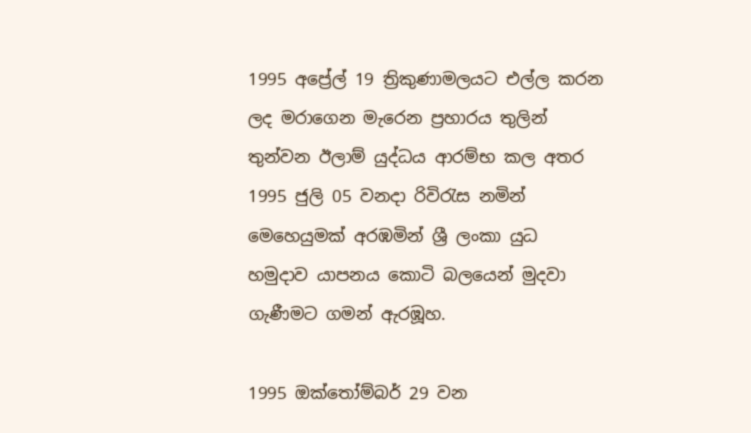1995 අප්‍රේල් 19 ත්‍රිකුණාමලයට එල්ල කරන ලද මරාගෙන මැරෙන ප්‍රහාරය තුලින් තුන්වන ඊලාම් යුද්ධය ආරම්භ කල අතර 1995 ජුලි 05 වනදා රිවිරැස නමින් මෙහෙයුමක් අරඹමින් ශ්‍රී ලංකා යුධ හමුදාව යාපනය කොටි බලයෙන් මුදවා ගැණීමට ගමන් ඇරඹූහ.

1995 ඔක්තෝම්බර් 29 වන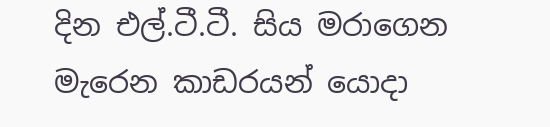දින එල්.ටී.ටී. සිය මරාගෙන මැරෙන කාඩරයන් යොදා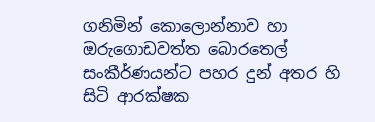ගනිමින් කොලොන්නාව හා ඔරුගොඩවත්ත බොරතෙල් සංකීර්ණයන්ට පහර දුන් අතර හි සිටි ආරක්ෂක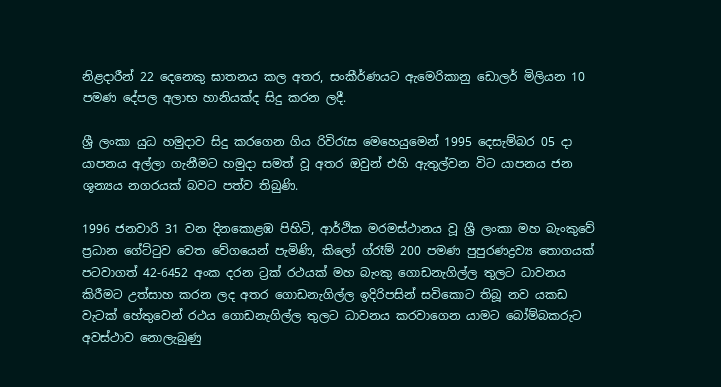නිළදාරීන් 22 දෙනෙකු ඝාතනය කල අතර, සංකීර්ණයට ඇමෙරිකානු ඩොලර් මිලියන 10 පමණ දේපල අලාභ හානියක්ද සිදු කරන ලදී.

ශ්‍රී ලංකා යුධ හමුදාව සිදු කරගෙන ගිය රිවිරැස මෙහෙයුමෙන් 1995 දෙසැම්බර 05 දා යාපනය අල්ලා ගැනීමට හමුදා සමත් වූ අතර ඔවුන් එහි ඇතුල්වන විට යාපනය ජන ශූන්‍යය නගරයක් බවට පත්ව තිබුණි.

1996 ජනවාරි 31 වන දිනකොළඹ පිහිටි, ආර්ථික මරමස්ථානය වූ ශ්‍රී ලංකා මහ බැංකුවේ ප්‍රධාන ගේට්ටුව වෙත වේගයෙන් පැමිණි, කිලෝ ග්රෑම් 200 පමණ පුපුරණද්‍රව්‍ය තොගයක් පටවාගත් 42-6452 අංක දරන ට්‍රක් රථයක් මහ බැංකු ගොඩනැගිල්ල තුලට ධාවනය කිරීමට උත්සාහ කරන ලද අතර ගොඩනැගිල්ල ඉදිරිපසින් සවිකොට තිබූ නව යකඩ වැටක් හේතුවෙන් රථය ගොඩනැගිල්ල තුලට ධාවනය කරවාගෙන යාමට බෝම්බකරුට අවස්ථාව නොලැබුණු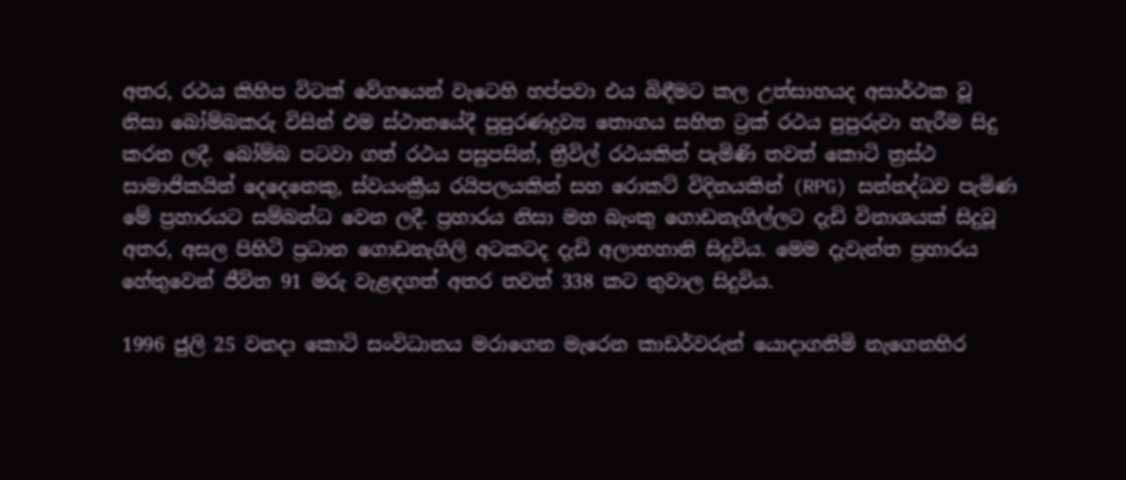අතර, රථය කිහිප විටක් වේගයෙන් වැටෙහි හප්පවා එය බිඳීමට කල උත්සාහයද අසාර්ථක වූ නිසා බෝම්බකරු විසින් එම ස්ථානයේදී පුපුරණද්‍රව්‍ය තොගය සහිත ට්‍රක් රථය පුපුරුවා හැරීම සිදු කරන ලදී. බෝම්බ පටවා ගත් රථය පසුපසින්, ත්‍රීවිල් රථයකින් පැමිණි තවත් කොටි ත්‍රස්ථ සාමාජිකයින් දෙදෙනෙකු, ස්වයංක්‍රීය රයිපලයකින් සහ රොකට් විදිනයකින් (RPG) සන්නද්ධව පැමිණ මේ ප්‍රහාරයට සම්බන්ධ වෙන ලදී. ප්‍රහාරය නිසා මහ බැංකු ගොඩනැගිල්ලට දැඩි විනාශයක් සිදුවූ අතර, අසල පිහිටි ප්‍රධාන ගොඩනැගිලි අටකටද දැඩි අලාභහානි සිදුවිය. මෙම දැවැන්ත ප්‍රහාරය හේතුවෙන් ජීවිත 91 මරු වැළඳගත් අතර තවත් 338 කට තුවාල සිදුවිය.

1996 ජුලි 25 වනදා කොටි සංවිධානය මරාගෙන මැරෙන කාඩර්වරුන් යොදාගනිමි නැගෙනහිර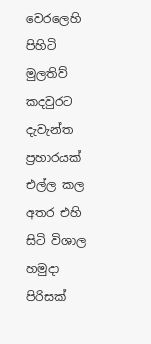වෙරලෙහි පිහිටි මුලතිව් කදවුරට දැවැන්ත ප්‍රහාරයක් එල්ල කල අතර එහි සිටි විශාල හමුදා පිරිසක්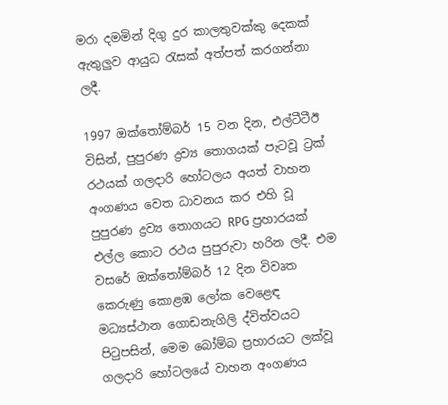මරා දමමින් දිගු දුර කාලතුවක්කු දෙකක් ඇතුලුව ආයුධ රැසක් අත්පත් කරගන්නා ලදී.

1997 ඔක්තෝම්බර් 15 වන දින, එල්ටීටීඊ විසින්, පුපුරණ ද්‍රව්‍ය තොගයක් පැටවූ ට්‍රක් රථයක් ගලදාරි හෝටලය අයත් වාහන අංගණය වෙත ධාවනය කර එහි වූ පුපුරණ ද්‍රව්‍ය තොගයට RPG ප්‍රහාරයක් එල්ල කොට රථය පුපුරුවා හරින ලදී. එම වසරේ ඔක්තෝම්බර් 12 දින විවෘත කෙරුණු කොළඹ ලෝක වෙළෙඳ මධ්‍යස්ථාන ගොඩනැගිලි ද්විත්වයට පිටුපසින්, මෙම බෝම්බ ප්‍රහාරයට ලක්වූ ගලදාරි හෝටලයේ වාහන අංගණය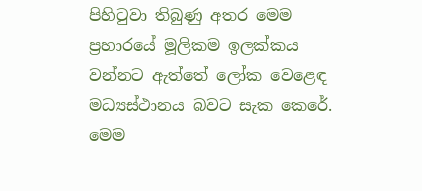පිහිටුවා තිබුණු අතර මෙම ප්‍රහාරයේ මූලිකම ඉලක්කය වන්නට ඇත්තේ ලෝක වෙළෙඳ මධ්‍යස්ථානය බවට සැක කෙරේ. මෙම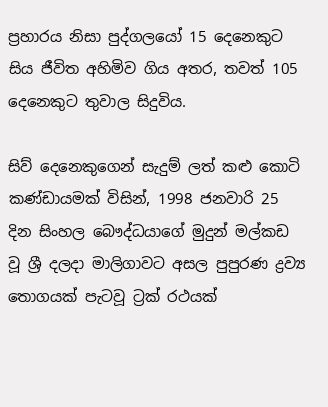ප්‍රහාරය නිසා පුද්ගලයෝ 15 දෙනෙකුට සිය ජීවිත අහිමිව ගිය අතර, තවත් 105 දෙනෙකුට තුවාල සිදුවිය.

සිව් දෙනෙකුගෙන් සැදුම් ලත් කළු කොටි කණ්ඩායමක් විසින්, 1998 ජනවාරි 25 දින සිංහල බෞද්ධයාගේ මුදුන් මල්කඩ වූ ශ්‍රී දලදා මාලිගාවට අසල පුපුරණ ද්‍රව්‍ය තොගයක් පැටවූ ට්‍රක් රථයක්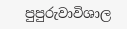පුපුරුවාවිශාල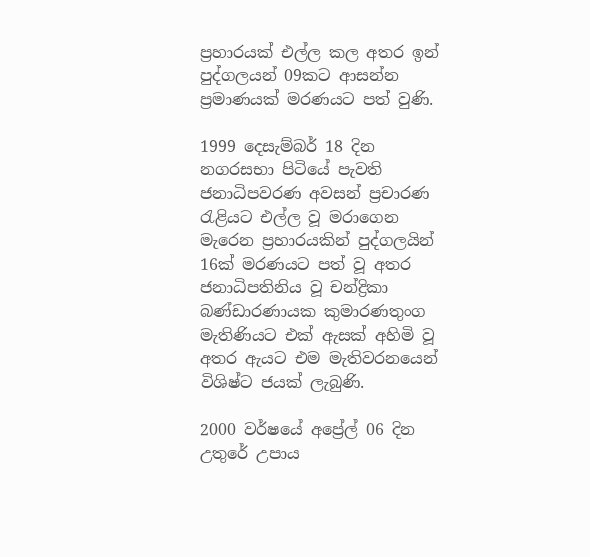ප්‍රහාරයක් එල්ල කල අතර ඉන් පුද්ගලයන් 09කට ආසන්න ප්‍රමාණයක් මරණයට පත් වුණි.

1999 දෙසැම්බර් 18 දින නගරසභා පිටියේ පැවති ජනාධිපවරණ අවසන් ප්‍රචාරණ රැළියට එල්ල වූ මරාගෙන මැරෙන ප්‍රහාරයකින් පුද්ගලයින් 16ක් මරණයට පත් වූ අතර ජනාධිපතිනිය වූ චන්ද්‍රිකා බණ්ඩාරණායක කුමාරණතුංග මැතිණියට එක් ඇසක් අහිමි වූ අතර ඇයට එම මැතිවරනයෙන් විශිෂ්ට ජයක් ලැබුණි.

2000 වර්ෂයේ අප්‍රේල් 06 දින උතුරේ උපාය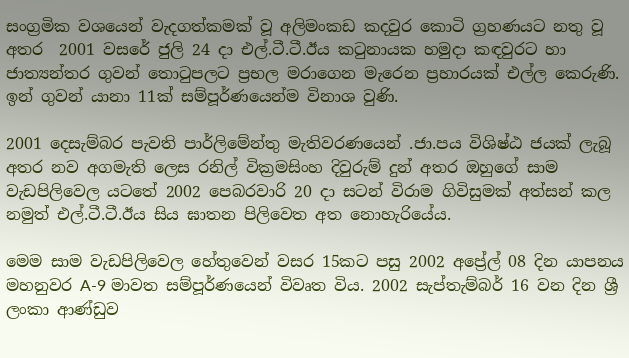සංග්‍රමික වශයෙන් වැදගත්කමක් වූ අලිමංකඩ කදවුර කොටි ග්‍රහණයට නතු වූ අතර  2001 වසරේ ජුලි 24 දා එල්.ටී.ටී.ඊය කටුනායක හමුදා කඳවුරට හා ජාත්‍යන්තර ගුවන් තොටුපලට ප්‍රභල මරාගෙන මැරෙන ප්‍රහාරයක් එල්ල කෙරුණි. ඉන් ගුවන් යානා 11ක් සම්පූර්ණයෙන්ම විනාශ වුණි.

2001 දෙසැම්බර පැවති පාර්ලිමේන්තු මැතිවරණයෙන් .ජා.පය විශිෂ්ඨ ජයක් ලැබූ අතර නව අගමැති ලෙස රනිල් වික්‍රමසිංහ දිවුරුම් දුන් අතර ඔහුගේ සාම වැඩපිලිවෙල යටතේ 2002 පෙබරවාරි 20 දා සටන් විරාම ගිවිසුමක් අත්සන් කල නමුත් එල්.ටී.ටී.ඊය සිය ඝාතන පිලිවෙත අත නොහැරියේය.

මෙම සාම වැඩපිලිවෙල හේතුවෙන් වසර 15කට පසු 2002 අප්‍රේල් 08 දින යාපනය මහනුවර A-9 මාවත සම්පූර්ණයෙන් විවෘත විය. 2002 සැප්තැම්බර් 16 වන දින ශ්‍රී ලංකා ආණ්ඩුව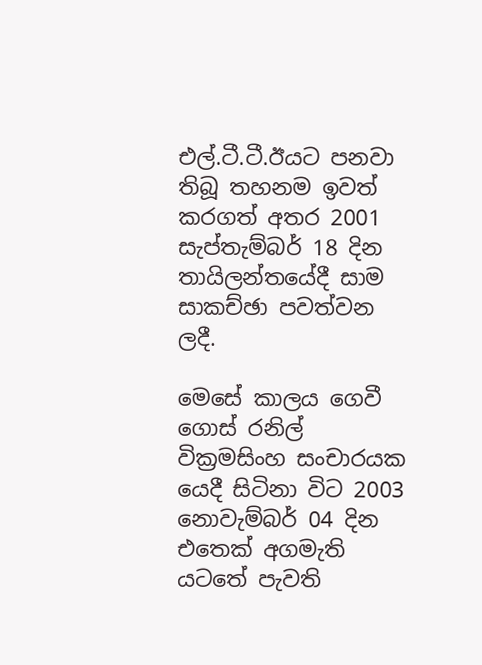එල්.ටී.ටී.ඊයට පනවා තිබූ තහනම ඉවත් කරගත් අතර 2001 සැප්තැම්බර් 18 දින තායිලන්තයේදී සාම සාකච්ඡා පවත්වන ලදී.

මෙසේ කාලය ගෙවී ගොස් රනිල් වික්‍රමසිංහ සංචාරයක යෙදී සිටිනා විට 2003 නොවැම්බර් 04 දින එතෙක් අගමැති යටතේ පැවති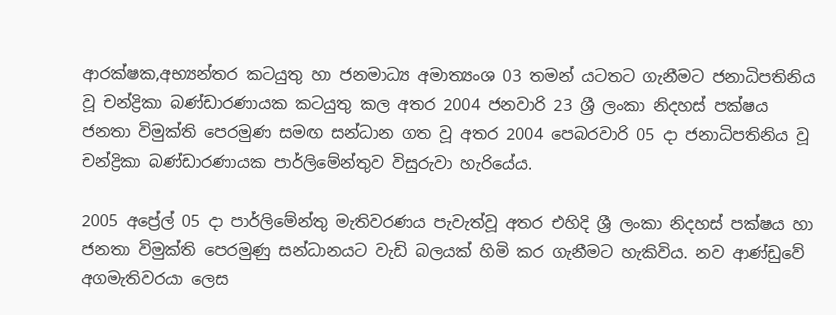ආරක්ෂක,අභ්‍යන්තර කටයුතු හා ජනමාධ්‍ය අමාත්‍යංශ 03 තමන් යටතට ගැනීමට ජනාධිපතිනිය වූ චන්ද්‍රිකා බණ්ඩාරණායක කටයුතු කල අතර 2004 ජනවාරි 23 ශ්‍රී ලංකා නිදහස් පක්ෂය ජනතා විමුක්ති පෙරමුණ සමඟ සන්ධාන ගත වූ අතර 2004 පෙබරවාරි 05 දා ජනාධිපතිනිය වූ චන්ද්‍රිකා බණ්ඩාරණායක පාර්ලිමේන්තුව විසුරුවා හැරියේය.

2005 අප්‍රේල් 05 දා පාර්ලිමේන්තු මැතිවරණය පැවැත්වූ අතර එහිදි ශ්‍රී ලංකා නිදහස් පක්ෂය හා ජනතා විමුක්ති පෙරමුණු සන්ධානයට වැඩි බලයක් හිමි කර ගැනීමට හැකිවිය. නව ආණ්ඩුවේ අගමැතිවරයා ලෙස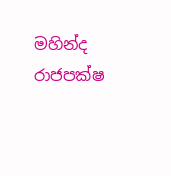මහින්ද රාජපක්ෂ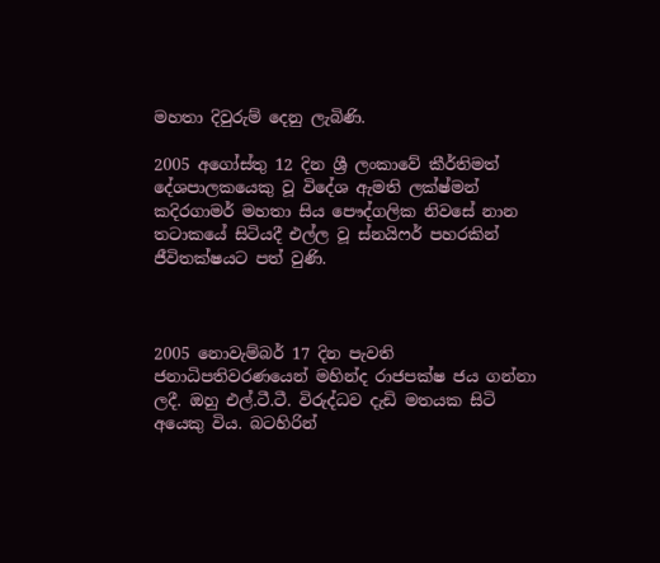මහතා දිවුරුම් දෙනු ලැබිණි.

2005 අගෝස්තු 12 දින ශ්‍රී ලංකාවේ කීර්තිමත් දේශපාලකයෙකු වූ විදේශ ඇමති ලක්ෂ්මන් කදිරගාමර් මහතා සිය පෞද්ගලික නිවසේ නාන තටාකයේ සිටියදී එල්ල වූ ස්නයිෆර් පහරකින් ජීවිතක්ෂයට පත් වුණි.



2005 නොවැම්බර් 17 දින පැවති ජනාධිපතිවරණයෙන් මහින්ද රාජපක්ෂ ජය ගන්නා ලදී. ඔහු එල්.ටී.ටී. විරුද්ධව දැඩි මතයක සිටි අයෙකු විය. බටහිරින්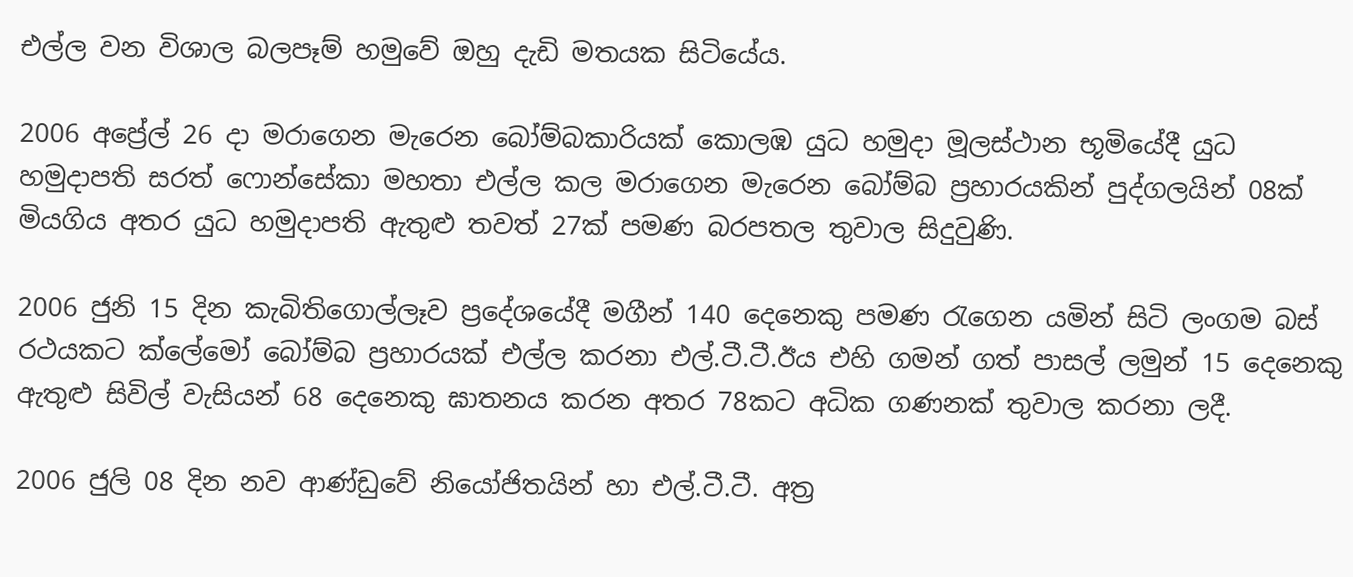එල්ල වන විශාල බලපෑම් හමුවේ ඔහු දැඩි මතයක සිටියේය.

2006 අප්‍රේල් 26 දා මරාගෙන මැරෙන බෝම්බකාරියක් කොලඹ යුධ හමුදා මූලස්ථාන භූමියේදී යුධ හමුදාපති සරත් ෆොන්සේකා මහතා එල්ල කල මරාගෙන මැරෙන බෝම්බ ප්‍රහාරයකින් පුද්ගලයින් 08ක් මියගිය අතර යුධ හමුදාපති ඇතුළු තවත් 27ක් පමණ බරපතල තුවාල සිදුවුණි.

2006 ජුනි 15 දින කැබිතිගොල්ලෑව ප්‍රදේශයේදී මගීන් 140 දෙනෙකු පමණ රැගෙන යමින් සිටි ලංගම බස් රථයකට ක්ලේමෝ බෝම්බ ප්‍රහාරයක් එල්ල කරනා එල්.ටී.ටී.ඊය එහි ගමන් ගත් පාසල් ලමුන් 15 දෙනෙකු ඇතුළු සිවිල් වැසියන් 68 දෙනෙකු ඝාතනය කරන අතර 78කට අධික ගණනක් තුවාල කරනා ලදී.

2006 ජුලි 08 දින නව ආණ්ඩුවේ නියෝජිතයින් හා එල්.ටී.ටී. අත්‍ර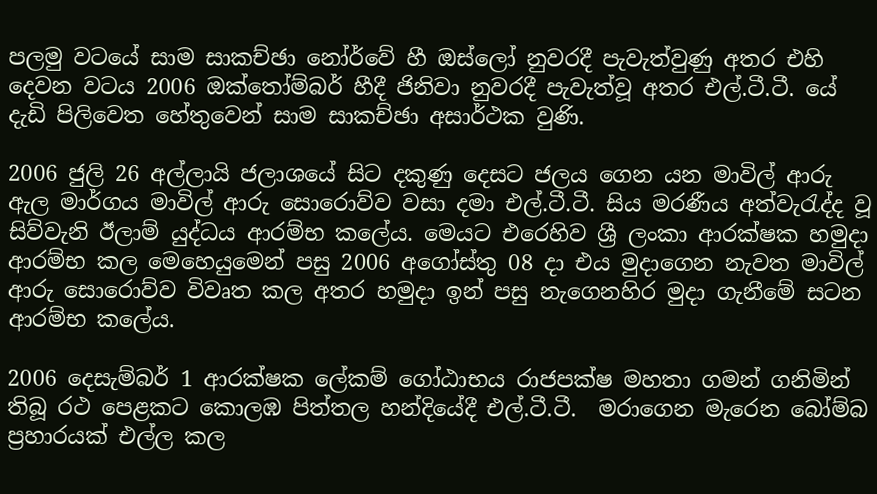පලමු වටයේ සාම සාකච්ඡා නෝර්වේ හී ඔස්ලෝ නුවරදී පැවැත්වුණු අතර එහි දෙවන වටය 2006 ඔක්තෝම්බර් හීදී ජිනිවා නුවරදී පැවැත්වූ අතර එල්.ටී.ටී. යේ දැඩි පිලිවෙත හේතුවෙන් සාම සාකච්ඡා අසාර්ථක වුණි.

2006 ජුලි 26 අල්ලායි ජලාශයේ සිට දකුණු දෙසට ජලය ගෙන යන මාවිල් ආරු ඇල මාර්ගය මාවිල් ආරු සොරොව්ව වසා දමා එල්.ටී.ටී. සිය මරණීය අත්වැරැද්ද වූ සිව්වැනි ඊලාම් යුද්ධය ආරම්භ කලේය. මෙයට එරෙහිව ශ්‍රී ලංකා ආරක්ෂක හමුදා ආරම්භ කල මෙහෙයුමෙන් පසු 2006 අගෝස්තු 08 දා එය මුදාගෙන නැවත මාවිල් ආරු සොරොව්ව විවෘත කල අතර හමුදා ඉන් පසු නැගෙනහිර මුදා ගැනීමේ සටන ආරම්භ කලේය.

2006 දෙසැම්බර් 1 ආරක්ෂක ලේකම් ගෝඨාභය රාජපක්ෂ මහතා ගමන් ගනිමින් තිබූ රථ පෙළකට කොලඹ පිත්තල හන්දියේදී එල්.ටී.ටී.  මරාගෙන මැරෙන බෝම්බ ප්‍රහාරයක් එල්ල කල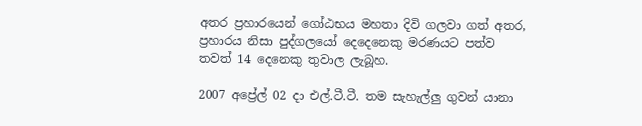අතර ප්‍රහාරයෙන් ගෝඨභය මහතා දිවි ගලවා ගත් අතර, ප්‍රහාරය නිසා පුද්ගලයෝ දෙදෙනෙකු මරණයට පත්ව තවත් 14 දෙනෙකු තුවාල ලැබූහ.

2007 අප්‍රේල් 02 දා එල්.ටී.ටී. තම සැහැල්ලු ගුවන් යානා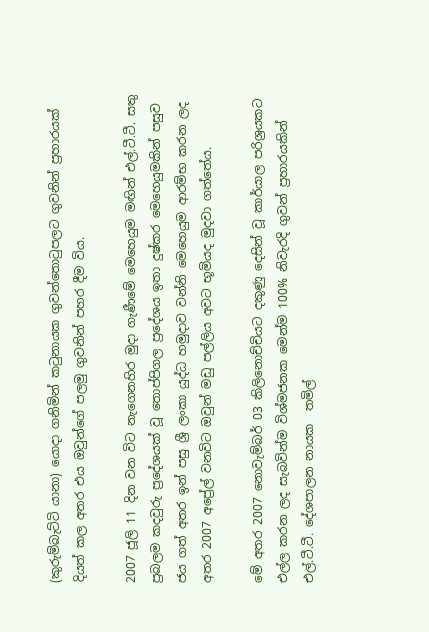(කුරුම්බැට්ටි යානා) යොදා ගනිමින් කටුනායක ගුවන්තොටුපලට ගුවනින් ප්‍රහාරයක් දියත් කල අතර එය ඔවුන්ගේ පලමු ගුවනින් පහර දීම විය.

2007 ජූලි 11 දින වන විට නැගෙනහිර මුදා ගැණීමේ මෙහෙයුම මඟින් එල්.ටී.ටී. සතු ප්‍රබලම කදවුරු ප්‍රදේශයක් වූ තොප්පිගල ප්‍රදේශය ඉතා දුෂ්කර මෙහෙයුමකින් පසුව ජය ගත් අතර ඉන් පසු ශ්‍රී ලංකා යුද්ධ හමුදාව වන්නි මෙහෙයුම ආරම්භ කරන ලද අතර 2007 අප්‍රේල් වනවිට ඔවුන් මඩු පල්ලිය අවට භූමියද මුදවා ගත්තේය.

මේ අතර 2007 නොවැම්බර් 03 කිලිනොච්චියට දකුණු දෙසින් වූ කාර්යාල පරිශ්‍රයකට එල්ල කරන ලද සැබවින්ම විශ්මජනක මෙන්ම 100% නිවැරදි ගුවන් ප්‍රහාරයකින් එල්.ටී.ටී. දේශපාලන නායක  තමිල්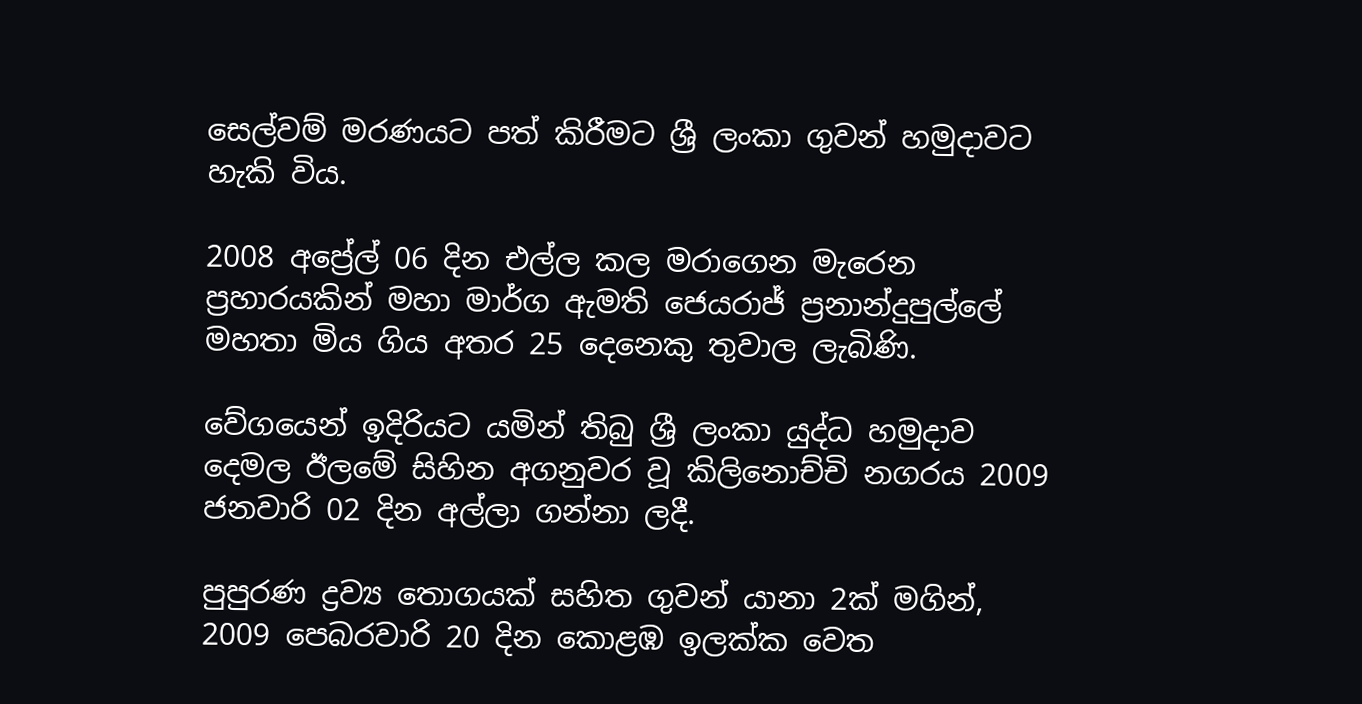සෙල්වම් මරණයට පත් කිරීමට ශ්‍රී ලංකා ගුවන් හමුදාවට හැකි විය.

2008 අප්‍රේල් 06 දින එල්ල කල මරාගෙන මැරෙන ප්‍රහාරයකින් මහා මාර්ග ඇමති ජෙයරාජ් ප්‍රනාන්දුපුල්ලේ මහතා මිය ගිය අතර 25 දෙනෙකු තුවාල ලැබිණි.

වේගයෙන් ඉදිරියට යමින් තිබු ශ්‍රී ලංකා යුද්ධ හමුදාව දෙමල ඊලමේ සිහින අගනුවර වූ කිලිනොච්චි නගරය 2009 ජනවාරි 02 දින අල්ලා ගන්නා ලදී.

පුපුරණ ද්‍රව්‍ය තොගයක් සහිත ගුවන් යානා 2ක් මගින්, 2009 පෙබරවාරි 20 දින කොළඹ ඉලක්ක වෙත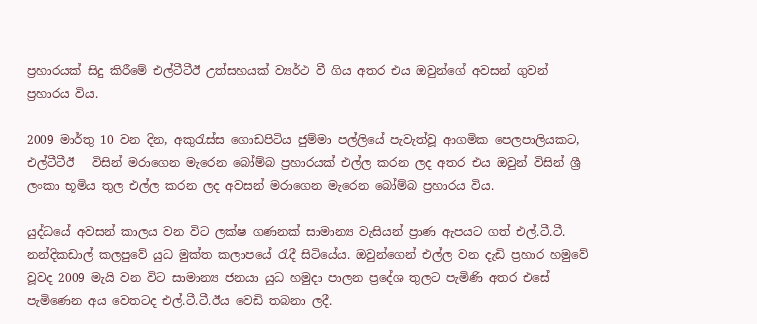ප්‍රහාරයක් සිදු කිරීමේ එල්ටීටීඊ උත්සහයක් ව්‍යර්ථ වී ගිය අතර එය ඔවුන්ගේ අවසන් ගුවන් ප්‍රහාරය විය.

2009 මාර්තු 10 වන දින, අකුරැස්ස ගොඩපිටිය ජුම්මා පල්ලියේ පැවැත්වූ ආගමික පෙලපාලියකට, එල්ටීටීඊ   විසින් මරාගෙන මැරෙන බෝම්බ ප්‍රහාරයක් එල්ල කරන ලද අතර එය ඔවුන් විසින් ශ්‍රී ලංකා භූමිය තුල එල්ල කරන ලද අවසන් මරාගෙන මැරෙන බෝම්බ ප්‍රහාරය විය.

යුද්ධයේ අවසන් කාලය වන විට ලක්ෂ ගණනක් සාමාන්‍ය වැසියන් ප්‍රාණ ඇපයට ගත් එල්.ටී.ටී. නන්දිකඩාල් කලපුවේ යුධ මුක්ත කලාපයේ රැදී සිටියේය. ඔවුන්ගෙන් එල්ල වන දැඩි ප්‍රහාර හමුවේ වූවද 2009 මැයි වන විට සාමාන්‍ය ජනයා යුධ හමුදා පාලන ප්‍රදේශ තුලට පැමිණි අතර එසේ පැමිණෙන අය වෙතටද එල්.ටී.ටී.ඊය වෙඩි තබනා ලදී.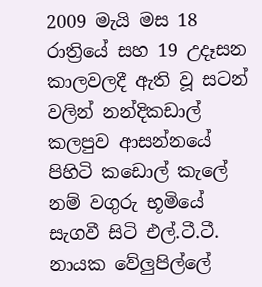2009 මැයි මස 18 රාත්‍රියේ සහ 19 උදෑසන කාලවලදී ඇති වූ සටන් වලින් නන්දිකඩාල් කලපුව ආසන්නයේ පිහිටි කඩොල් කැලේ නම් වගුරු භූමියේ සැගවී සිටි එල්.ටී.ටී. නායක වේලුපිල්ලේ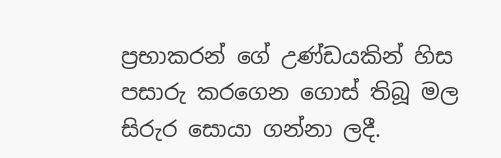ප්‍රභාකරන් ගේ උණ්ඩයකින් හිස පසාරු කරගෙන ගොස් තිබූ මල සිරුර සොයා ගන්නා ලදී.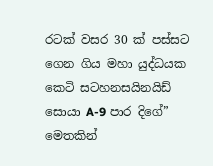රටක් වසර 30 ක් පස්සට ගෙන ගිය මහා යුද්ධයක කෙටි සටහනසයිනයිඩ් සොයා A-9 පාර දිගේ” මෙතකින්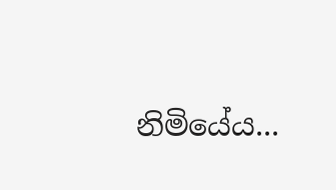නිමියේය...